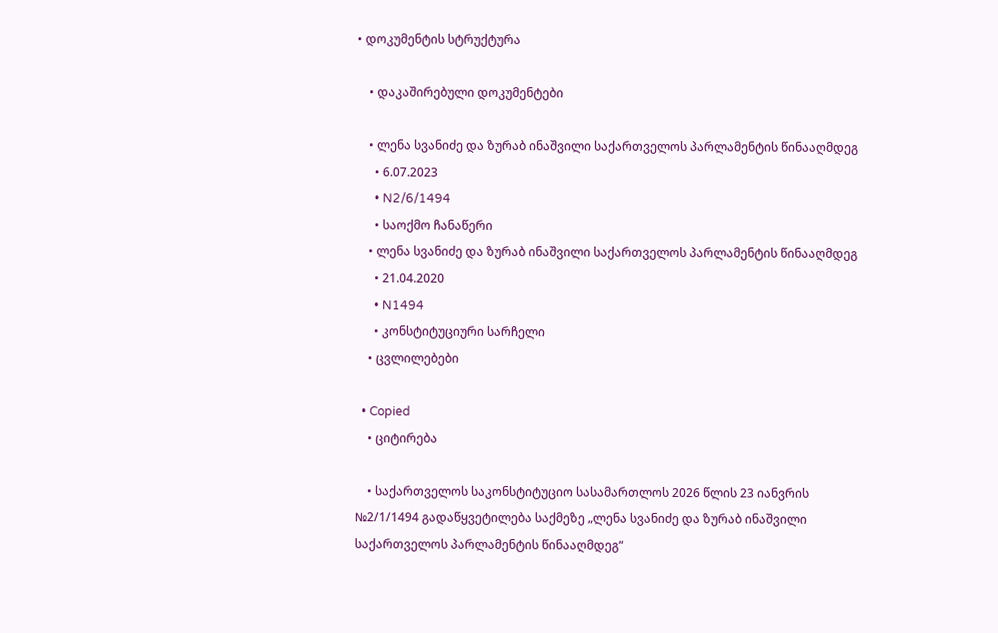• დოკუმენტის სტრუქტურა

    • დაკაშირებული დოკუმენტები

    • ლენა სვანიძე და ზურაბ ინაშვილი საქართველოს პარლამენტის წინააღმდეგ
      • 6.07.2023
      • N2/6/1494
      • საოქმო ჩანაწერი
    • ლენა სვანიძე და ზურაბ ინაშვილი საქართველოს პარლამენტის წინააღმდეგ
      • 21.04.2020
      • N1494
      • კონსტიტუციური სარჩელი
    • ცვლილებები

  • Copied
    • ციტირება

    • საქართველოს საკონსტიტუციო სასამართლოს 2026 წლის 23 იანვრის №2/1/1494 გადაწყვეტილება საქმეზე „ლენა სვანიძე და ზურაბ ინაშვილი საქართველოს პარლამენტის წინააღმდეგ“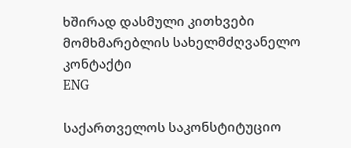ხშირად დასმული კითხვები მომხმარებლის სახელმძღვანელო კონტაქტი
ENG

საქართველოს საკონსტიტუციო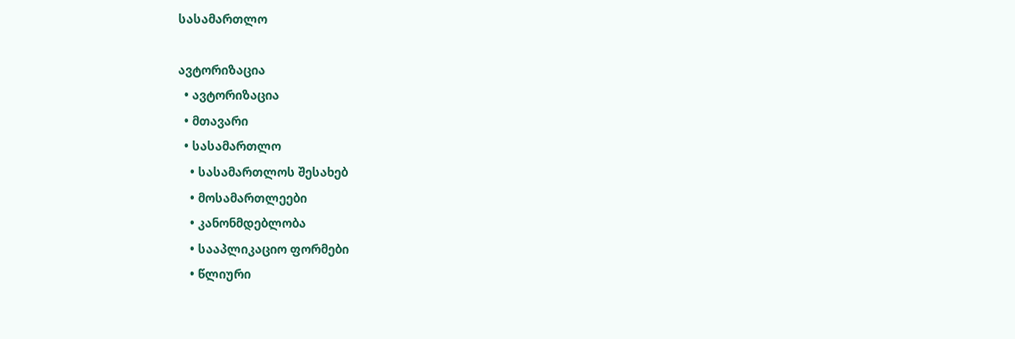სასამართლო

ავტორიზაცია
  • ავტორიზაცია
  • მთავარი
  • სასამართლო
    • სასამართლოს შესახებ
    • მოსამართლეები
    • კანონმდებლობა
    • სააპლიკაციო ფორმები
    • წლიური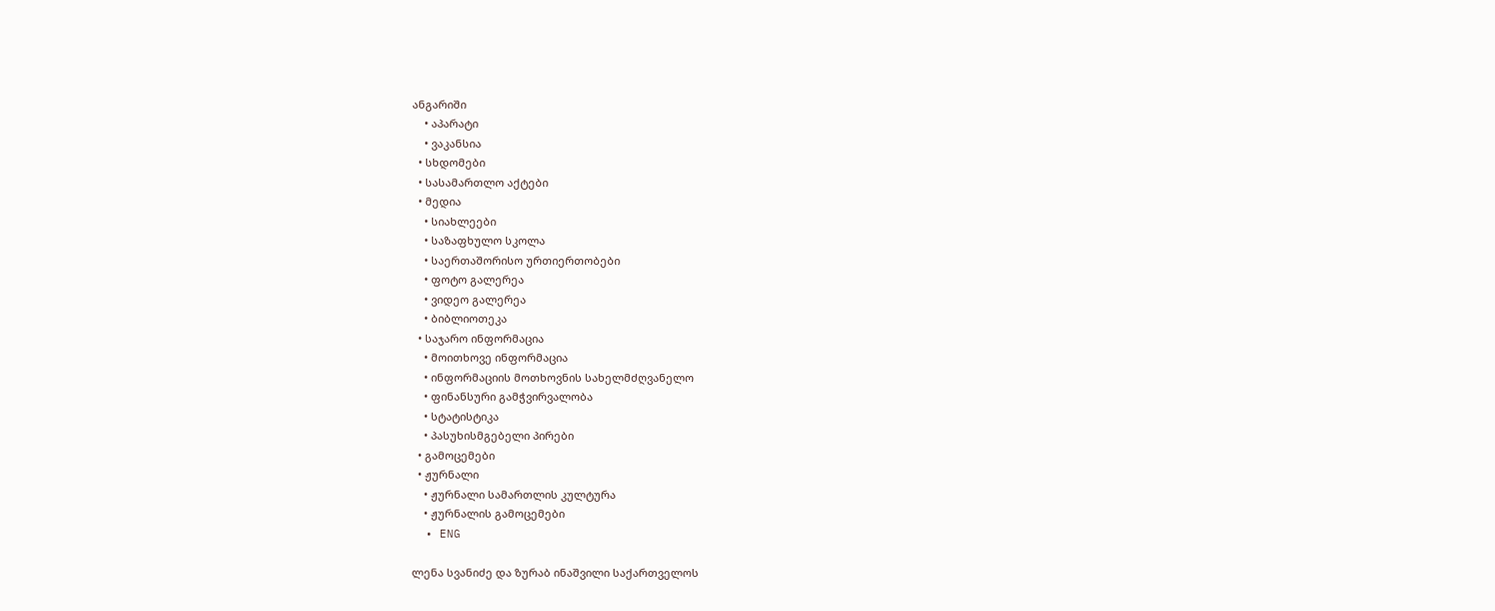ანგარიში
    • აპარატი
    • ვაკანსია
  • სხდომები
  • სასამართლო აქტები
  • მედია
    • სიახლეები
    • საზაფხულო სკოლა
    • საერთაშორისო ურთიერთობები
    • ფოტო გალერეა
    • ვიდეო გალერეა
    • ბიბლიოთეკა
  • საჯარო ინფორმაცია
    • მოითხოვე ინფორმაცია
    • ინფორმაციის მოთხოვნის სახელმძღვანელო
    • ფინანსური გამჭვირვალობა
    • სტატისტიკა
    • პასუხისმგებელი პირები
  • გამოცემები
  • ჟურნალი
    • ჟურნალი სამართლის კულტურა
    • ჟურნალის გამოცემები
  • ENG

ლენა სვანიძე და ზურაბ ინაშვილი საქართველოს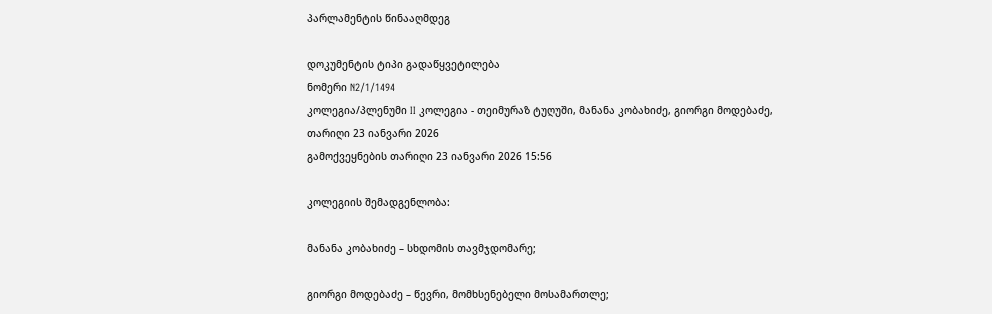პარლამენტის წინააღმდეგ

დოკუმენტის ტიპი გადაწყვეტილება
ნომერი N2/1/1494
კოლეგია/პლენუმი II კოლეგია - თეიმურაზ ტუღუში, მანანა კობახიძე, გიორგი მოდებაძე,
თარიღი 23 იანვარი 2026
გამოქვეყნების თარიღი 23 იანვარი 2026 15:56

კოლეგიის შემადგენლობა:

მანანა კობახიძე – სხდომის თავმჯდომარე;

გიორგი მოდებაძე – წევრი, მომხსენებელი მოსამართლე;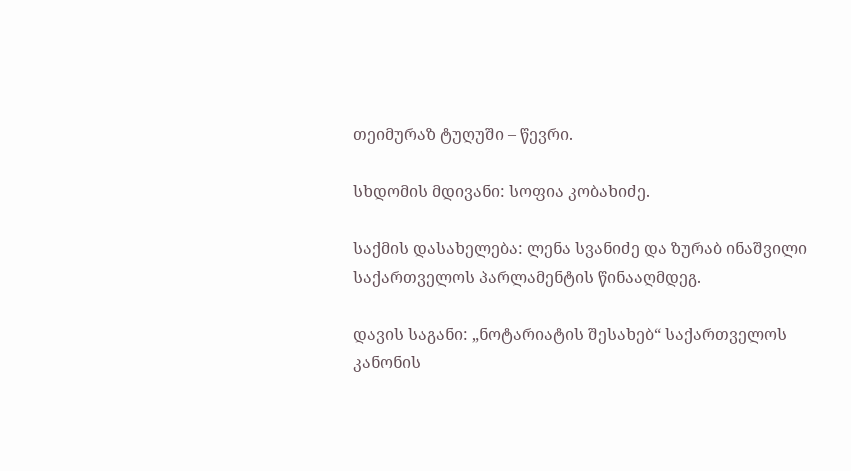თეიმურაზ ტუღუში – წევრი.

სხდომის მდივანი: სოფია კობახიძე.

საქმის დასახელება: ლენა სვანიძე და ზურაბ ინაშვილი საქართველოს პარლამენტის წინააღმდეგ.

დავის საგანი: „ნოტარიატის შესახებ“ საქართველოს კანონის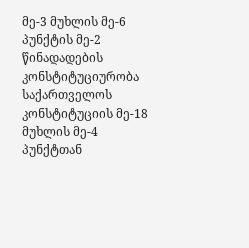მე-3 მუხლის მე-6 პუნქტის მე-2 წინადადების კონსტიტუციურობა საქართველოს კონსტიტუციის მე-18 მუხლის მე-4 პუნქტთან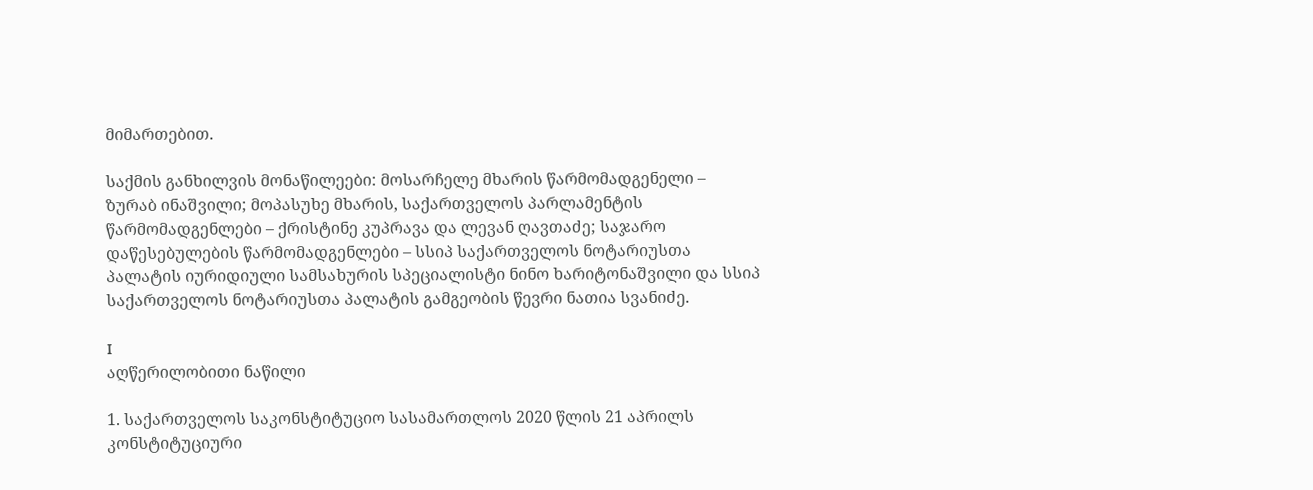მიმართებით.

საქმის განხილვის მონაწილეები: მოსარჩელე მხარის წარმომადგენელი – ზურაბ ინაშვილი; მოპასუხე მხარის, საქართველოს პარლამენტის წარმომადგენლები – ქრისტინე კუპრავა და ლევან ღავთაძე; საჯარო დაწესებულების წარმომადგენლები – სსიპ საქართველოს ნოტარიუსთა პალატის იურიდიული სამსახურის სპეციალისტი ნინო ხარიტონაშვილი და სსიპ საქართველოს ნოტარიუსთა პალატის გამგეობის წევრი ნათია სვანიძე.

I
აღწერილობითი ნაწილი

1. საქართველოს საკონსტიტუციო სასამართლოს 2020 წლის 21 აპრილს კონსტიტუციური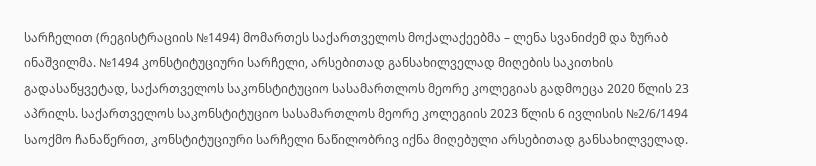სარჩელით (რეგისტრაციის №1494) მომართეს საქართველოს მოქალაქეებმა – ლენა სვანიძემ და ზურაბ ინაშვილმა. №1494 კონსტიტუციური სარჩელი, არსებითად განსახილველად მიღების საკითხის გადასაწყვეტად, საქართველოს საკონსტიტუციო სასამართლოს მეორე კოლეგიას გადმოეცა 2020 წლის 23 აპრილს. საქართველოს საკონსტიტუციო სასამართლოს მეორე კოლეგიის 2023 წლის 6 ივლისის №2/6/1494 საოქმო ჩანაწერით, კონსტიტუციური სარჩელი ნაწილობრივ იქნა მიღებული არსებითად განსახილველად.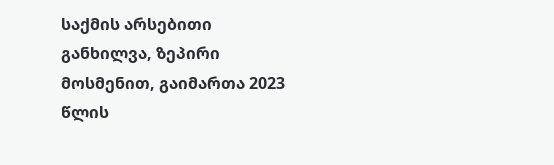საქმის არსებითი განხილვა, ზეპირი მოსმენით, გაიმართა 2023 წლის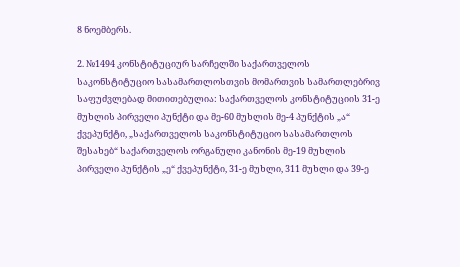8 ნოემბერს.

2. №1494 კონსტიტუციურ სარჩელში საქართველოს საკონსტიტუციო სასამართლოსთვის მომართვის სამართლებრივ საფუძვლებად მითითებულია: საქართველოს კონსტიტუციის 31-ე მუხლის პირველი პუნქტი და მე-60 მუხლის მე-4 პუნქტის „ა“ ქვეპუნქტი, „საქართველოს საკონსტიტუციო სასამართლოს შესახებ“ საქართველოს ორგანული კანონის მე-19 მუხლის პირველი პუნქტის „ე“ ქვეპუნქტი, 31-ე მუხლი, 311 მუხლი და 39-ე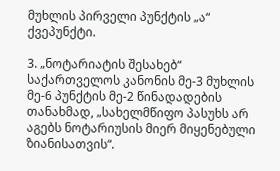მუხლის პირველი პუნქტის „ა“ ქვეპუნქტი.

3. „ნოტარიატის შესახებ“ საქართველოს კანონის მე-3 მუხლის მე-6 პუნქტის მე-2 წინადადების თანახმად, „სახელმწიფო პასუხს არ აგებს ნოტარიუსის მიერ მიყენებული ზიანისათვის“.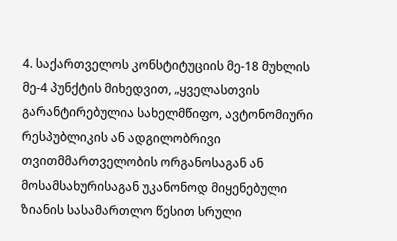4. საქართველოს კონსტიტუციის მე-18 მუხლის მე-4 პუნქტის მიხედვით, „ყველასთვის გარანტირებულია სახელმწიფო, ავტონომიური რესპუბლიკის ან ადგილობრივი თვითმმართველობის ორგანოსაგან ან მოსამსახურისაგან უკანონოდ მიყენებული ზიანის სასამართლო წესით სრული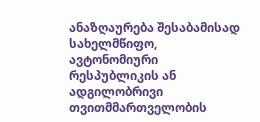ანაზღაურება შესაბამისად სახელმწიფო, ავტონომიური რესპუბლიკის ან ადგილობრივი თვითმმართველობის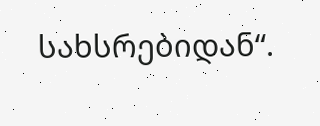სახსრებიდან“.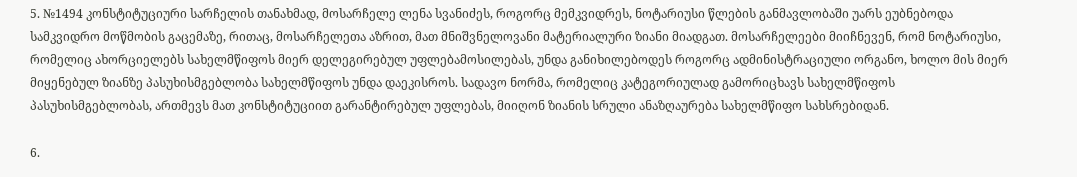5. №1494 კონსტიტუციური სარჩელის თანახმად, მოსარჩელე ლენა სვანიძეს, როგორც მემკვიდრეს, ნოტარიუსი წლების განმავლობაში უარს ეუბნებოდა სამკვიდრო მოწმობის გაცემაზე, რითაც, მოსარჩელეთა აზრით, მათ მნიშვნელოვანი მატერიალური ზიანი მიადგათ. მოსარჩელეები მიიჩნევენ, რომ ნოტარიუსი, რომელიც ახორციელებს სახელმწიფოს მიერ დელეგირებულ უფლებამოსილებას, უნდა განიხილებოდეს როგორც ადმინისტრაციული ორგანო, ხოლო მის მიერ მიყენებულ ზიანზე პასუხისმგებლობა სახელმწიფოს უნდა დაეკისროს. სადავო ნორმა, რომელიც კატეგორიულად გამორიცხავს სახელმწიფოს პასუხისმგებლობას, ართმევს მათ კონსტიტუციით გარანტირებულ უფლებას, მიიღონ ზიანის სრული ანაზღაურება სახელმწიფო სახსრებიდან.

6.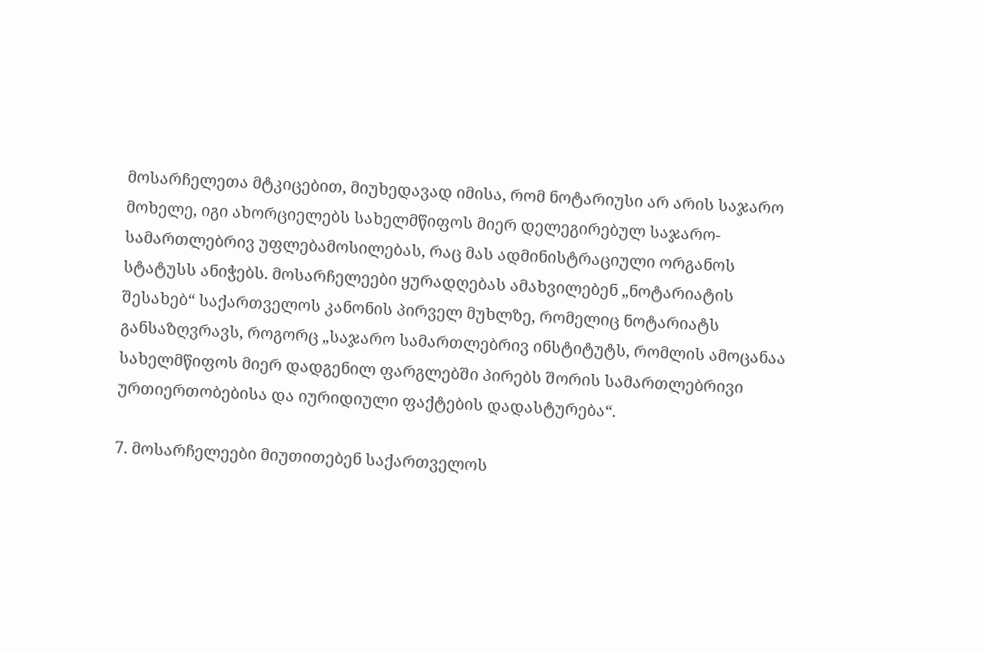მოსარჩელეთა მტკიცებით, მიუხედავად იმისა, რომ ნოტარიუსი არ არის საჯარო მოხელე, იგი ახორციელებს სახელმწიფოს მიერ დელეგირებულ საჯარო-სამართლებრივ უფლებამოსილებას, რაც მას ადმინისტრაციული ორგანოს სტატუსს ანიჭებს. მოსარჩელეები ყურადღებას ამახვილებენ „ნოტარიატის შესახებ“ საქართველოს კანონის პირველ მუხლზე, რომელიც ნოტარიატს განსაზღვრავს, როგორც „საჯარო სამართლებრივ ინსტიტუტს, რომლის ამოცანაა სახელმწიფოს მიერ დადგენილ ფარგლებში პირებს შორის სამართლებრივი ურთიერთობებისა და იურიდიული ფაქტების დადასტურება“.

7. მოსარჩელეები მიუთითებენ საქართველოს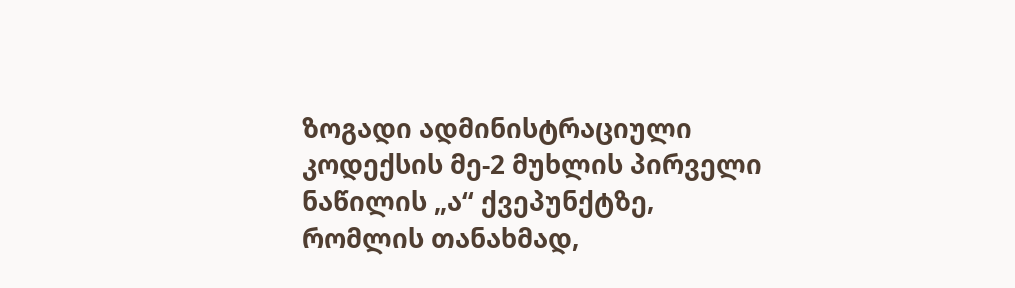ზოგადი ადმინისტრაციული კოდექსის მე-2 მუხლის პირველი ნაწილის „ა“ ქვეპუნქტზე, რომლის თანახმად,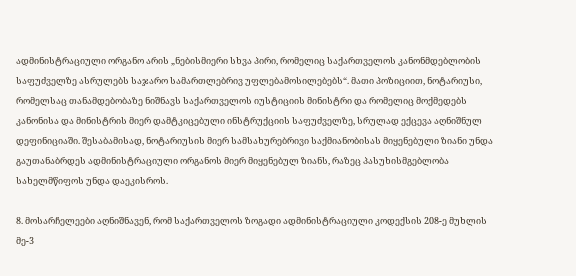ადმინისტრაციული ორგანო არის „ნებისმიერი სხვა პირი, რომელიც საქართველოს კანონმდებლობის საფუძველზე ასრულებს საჯარო სამართლებრივ უფლებამოსილებებს“. მათი პოზიციით, ნოტარიუსი, რომელსაც თანამდებობაზე ნიშნავს საქართველოს იუსტიციის მინისტრი და რომელიც მოქმედებს კანონისა და მინისტრის მიერ დამტკიცებული ინსტრუქციის საფუძველზე, სრულად ექცევა აღნიშნულ დეფინიციაში. შესაბამისად, ნოტარიუსის მიერ სამსახურებრივი საქმიანობისას მიყენებული ზიანი უნდა გაუთანაბრდეს ადმინისტრაციული ორგანოს მიერ მიყენებულ ზიანს, რაზეც პასუხისმგებლობა სახელმწიფოს უნდა დაეკისროს.

8. მოსარჩელეები აღნიშნავენ, რომ საქართველოს ზოგადი ადმინისტრაციული კოდექსის 208-ე მუხლის მე-3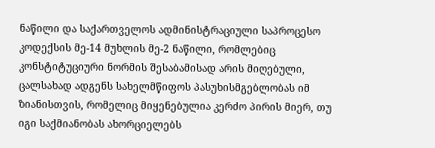ნაწილი და საქართველოს ადმინისტრაციული საპროცესო კოდექსის მე-14 მუხლის მე-2 ნაწილი, რომლებიც კონსტიტუციური ნორმის შესაბამისად არის მიღებული, ცალსახად ადგენს სახელმწიფოს პასუხისმგებლობას იმ ზიანისთვის, რომელიც მიყენებულია კერძო პირის მიერ, თუ იგი საქმიანობას ახორციელებს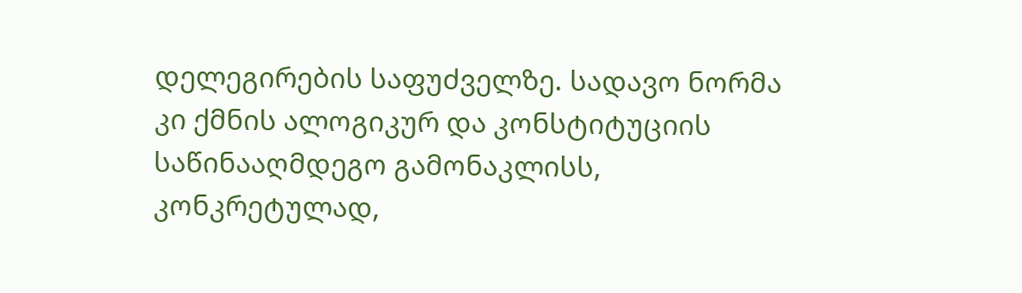დელეგირების საფუძველზე. სადავო ნორმა კი ქმნის ალოგიკურ და კონსტიტუციის საწინააღმდეგო გამონაკლისს, კონკრეტულად,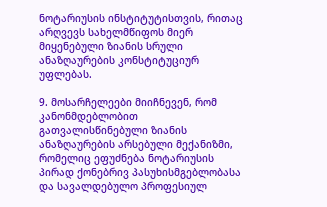ნოტარიუსის ინსტიტუტისთვის, რითაც არღვევს სახელმწიფოს მიერ მიყენებული ზიანის სრული ანაზღაურების კონსტიტუციურ უფლებას.

9. მოსარჩელეები მიიჩნევენ, რომ კანონმდებლობით გათვალისწინებული ზიანის ანაზღაურების არსებული მექანიზმი, რომელიც ეფუძნება ნოტარიუსის პირად ქონებრივ პასუხისმგებლობასა და სავალდებულო პროფესიულ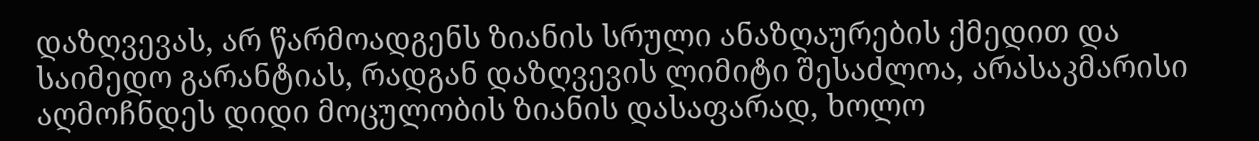დაზღვევას, არ წარმოადგენს ზიანის სრული ანაზღაურების ქმედით და საიმედო გარანტიას, რადგან დაზღვევის ლიმიტი შესაძლოა, არასაკმარისი აღმოჩნდეს დიდი მოცულობის ზიანის დასაფარად, ხოლო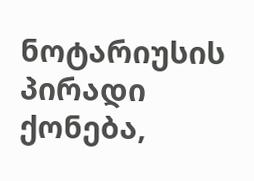ნოტარიუსის პირადი ქონება,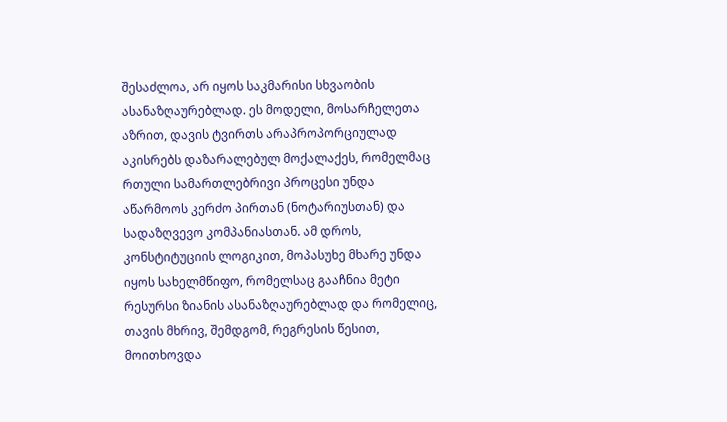შესაძლოა, არ იყოს საკმარისი სხვაობის ასანაზღაურებლად. ეს მოდელი, მოსარჩელეთა აზრით, დავის ტვირთს არაპროპორციულად აკისრებს დაზარალებულ მოქალაქეს, რომელმაც რთული სამართლებრივი პროცესი უნდა აწარმოოს კერძო პირთან (ნოტარიუსთან) და სადაზღვევო კომპანიასთან. ამ დროს, კონსტიტუციის ლოგიკით, მოპასუხე მხარე უნდა იყოს სახელმწიფო, რომელსაც გააჩნია მეტი რესურსი ზიანის ასანაზღაურებლად და რომელიც, თავის მხრივ, შემდგომ, რეგრესის წესით, მოითხოვდა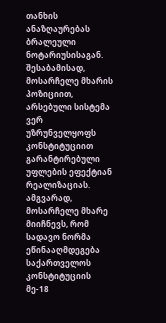თანხის ანაზღაურებას ბრალეული ნოტარიუსისაგან. შესაბამისად, მოსარჩელე მხარის პოზიციით, არსებული სისტემა ვერ უზრუნველყოფს კონსტიტუციით გარანტირებული უფლების ეფექტიან რეალიზაციას. ამგვარად, მოსარჩელე მხარე მიიჩნევს, რომ სადავო ნორმა ეწინააღმდეგება საქართველოს კონსტიტუციის მე-18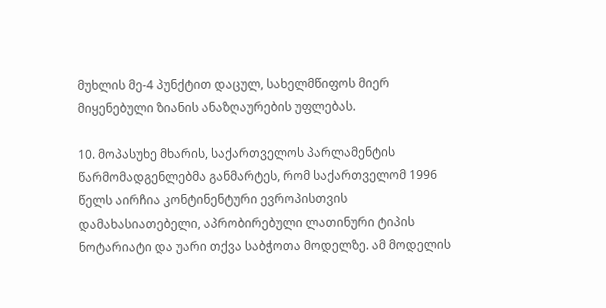მუხლის მე-4 პუნქტით დაცულ, სახელმწიფოს მიერ მიყენებული ზიანის ანაზღაურების უფლებას.

10. მოპასუხე მხარის, საქართველოს პარლამენტის წარმომადგენლებმა განმარტეს, რომ საქართველომ 1996 წელს აირჩია კონტინენტური ევროპისთვის დამახასიათებელი, აპრობირებული ლათინური ტიპის ნოტარიატი და უარი თქვა საბჭოთა მოდელზე. ამ მოდელის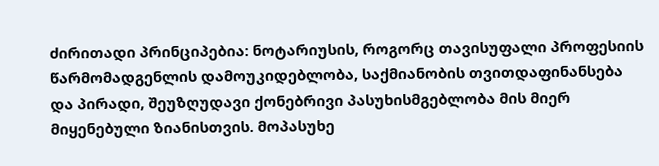ძირითადი პრინციპებია: ნოტარიუსის, როგორც თავისუფალი პროფესიის წარმომადგენლის დამოუკიდებლობა, საქმიანობის თვითდაფინანსება და პირადი, შეუზღუდავი ქონებრივი პასუხისმგებლობა მის მიერ მიყენებული ზიანისთვის. მოპასუხე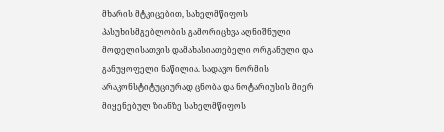მხარის მტკიცებით, სახელმწიფოს პასუხისმგებლობის გამორიცხვა აღნიშნული მოდელისათვის დამახასიათებელი ორგანული და განუყოფელი ნაწილია. სადავო ნორმის არაკონსტიტუციურად ცნობა და ნოტარიუსის მიერ მიყენებულ ზიანზე სახელმწიფოს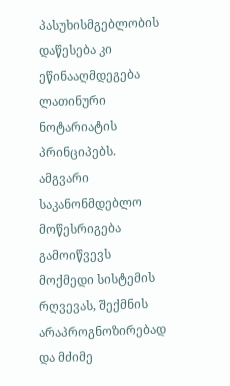პასუხისმგებლობის დაწესება კი ეწინააღმდეგება ლათინური ნოტარიატის პრინციპებს. ამგვარი საკანონმდებლო მოწესრიგება გამოიწვევს მოქმედი სისტემის რღვევას, შექმნის არაპროგნოზირებად და მძიმე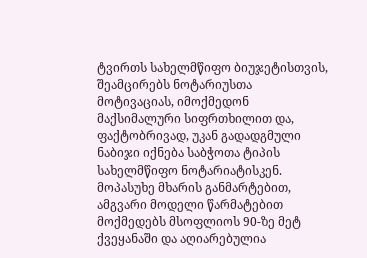ტვირთს სახელმწიფო ბიუჯეტისთვის, შეამცირებს ნოტარიუსთა მოტივაციას, იმოქმედონ მაქსიმალური სიფრთხილით და, ფაქტობრივად, უკან გადადგმული ნაბიჯი იქნება საბჭოთა ტიპის სახელმწიფო ნოტარიატისკენ. მოპასუხე მხარის განმარტებით, ამგვარი მოდელი წარმატებით მოქმედებს მსოფლიოს 90-ზე მეტ ქვეყანაში და აღიარებულია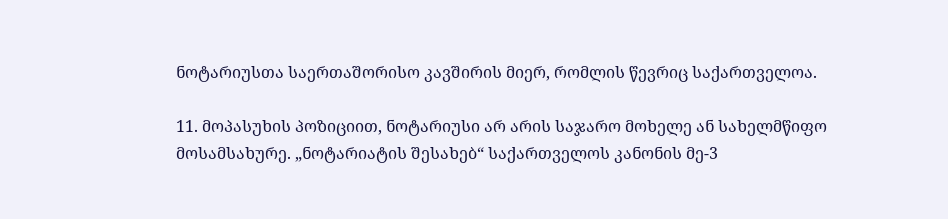ნოტარიუსთა საერთაშორისო კავშირის მიერ, რომლის წევრიც საქართველოა.

11. მოპასუხის პოზიციით, ნოტარიუსი არ არის საჯარო მოხელე ან სახელმწიფო მოსამსახურე. „ნოტარიატის შესახებ“ საქართველოს კანონის მე-3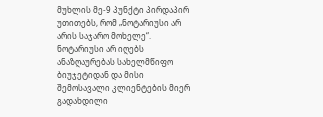მუხლის მე-9 პუნქტი პირდაპირ უთითებს, რომ „ნოტარიუსი არ არის საჯარო მოხელე“. ნოტარიუსი არ იღებს ანაზღაურებას სახელმწიფო ბიუჯეტიდან და მისი შემოსავალი კლიენტების მიერ გადახდილი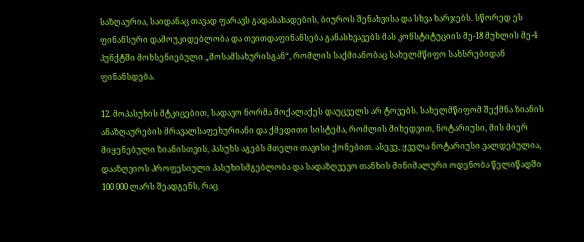საზღაურია, საიდანაც თავად ფარავს გადასახადების, ბიუროს შენახვისა და სხვა ხარჯებს. სწორედ ეს ფინანსური დამოუკიდებლობა და თვითდაფინანსება განასხვავებს მას კონსტიტუციის მე-18 მუხლის მე-4 პუნქტში მოხსენიებული „მოსამსახურისგან“, რომლის საქმიანობაც სახელმწიფო სახსრებიდან ფინანსდება.

12. მოპასუხის მტკიცებით, სადავო ნორმა მოქალაქეს დაუცველს არ ტოვებს. სახელმწიფომ შექმნა ზიანის ანაზღაურების მრავალსაფეხურიანი და ქმედითი სისტემა, რომლის მიხედვით, ნოტარიუსი, მის მიერ მიყენებული ზიანისთვის, პასუხს აგებს მთელი თავისი ქონებით. ასევე, ყველა ნოტარიუსი ვალდებულია, დააზღვიოს პროფესიული პასუხისმგებლობა და სადაზღვევო თანხის მინიმალური ოდენობა წელიწადში 100 000 ლარს შეადგენს, რაც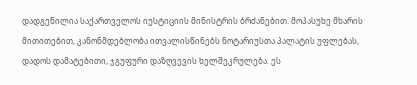დადგენილია საქართველოს იუსტიციის მინისტრის ბრძანებით. მოპასუხე მხარის მითითებით, კანონმდებლობა ითვალისწინებს ნოტარიუსთა პალატის უფლებას, დადოს დამატებითი, ჯგუფური დაზღვევის ხელშეკრულება. ეს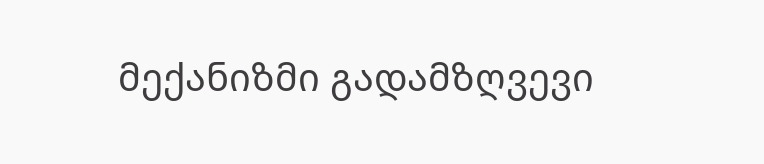მექანიზმი გადამზღვევი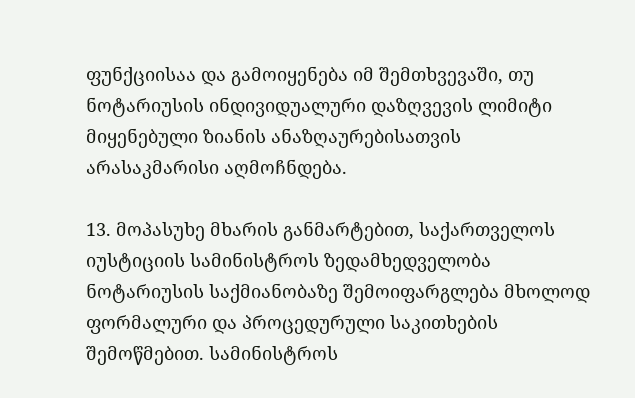ფუნქციისაა და გამოიყენება იმ შემთხვევაში, თუ ნოტარიუსის ინდივიდუალური დაზღვევის ლიმიტი მიყენებული ზიანის ანაზღაურებისათვის არასაკმარისი აღმოჩნდება.

13. მოპასუხე მხარის განმარტებით, საქართველოს იუსტიციის სამინისტროს ზედამხედველობა ნოტარიუსის საქმიანობაზე შემოიფარგლება მხოლოდ ფორმალური და პროცედურული საკითხების შემოწმებით. სამინისტროს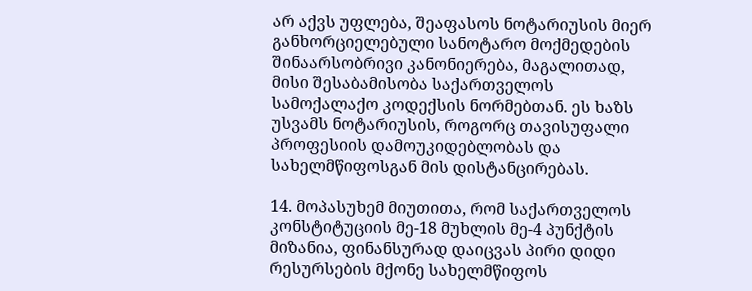არ აქვს უფლება, შეაფასოს ნოტარიუსის მიერ განხორციელებული სანოტარო მოქმედების შინაარსობრივი კანონიერება, მაგალითად, მისი შესაბამისობა საქართველოს სამოქალაქო კოდექსის ნორმებთან. ეს ხაზს უსვამს ნოტარიუსის, როგორც თავისუფალი პროფესიის დამოუკიდებლობას და სახელმწიფოსგან მის დისტანცირებას.

14. მოპასუხემ მიუთითა, რომ საქართველოს კონსტიტუციის მე-18 მუხლის მე-4 პუნქტის მიზანია, ფინანსურად დაიცვას პირი დიდი რესურსების მქონე სახელმწიფოს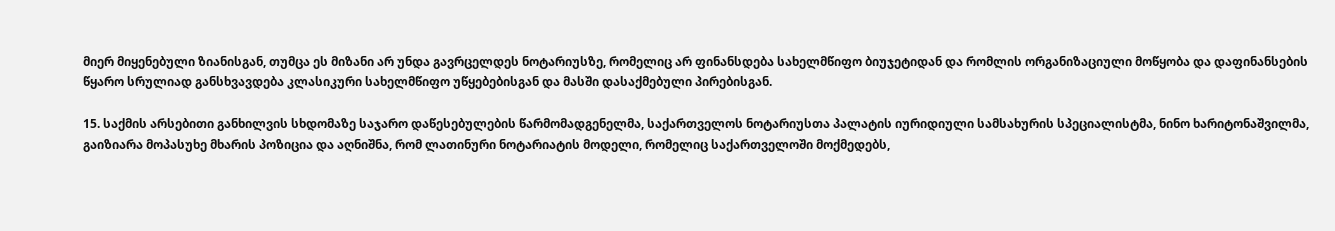მიერ მიყენებული ზიანისგან, თუმცა ეს მიზანი არ უნდა გავრცელდეს ნოტარიუსზე, რომელიც არ ფინანსდება სახელმწიფო ბიუჯეტიდან და რომლის ორგანიზაციული მოწყობა და დაფინანსების წყარო სრულიად განსხვავდება კლასიკური სახელმწიფო უწყებებისგან და მასში დასაქმებული პირებისგან.

15. საქმის არსებითი განხილვის სხდომაზე საჯარო დაწესებულების წარმომადგენელმა, საქართველოს ნოტარიუსთა პალატის იურიდიული სამსახურის სპეციალისტმა, ნინო ხარიტონაშვილმა, გაიზიარა მოპასუხე მხარის პოზიცია და აღნიშნა, რომ ლათინური ნოტარიატის მოდელი, რომელიც საქართველოში მოქმედებს,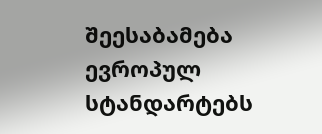შეესაბამება ევროპულ სტანდარტებს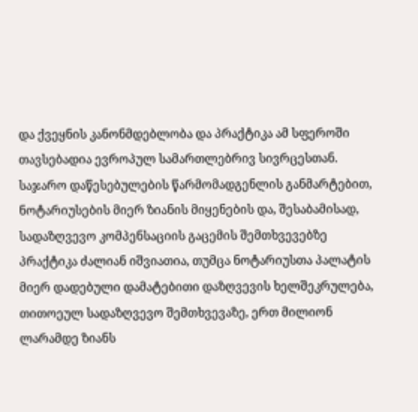და ქვეყნის კანონმდებლობა და პრაქტიკა ამ სფეროში თავსებადია ევროპულ სამართლებრივ სივრცესთან. საჯარო დაწესებულების წარმომადგენლის განმარტებით, ნოტარიუსების მიერ ზიანის მიყენების და, შესაბამისად, სადაზღვევო კომპენსაციის გაცემის შემთხვევებზე პრაქტიკა ძალიან იშვიათია, თუმცა ნოტარიუსთა პალატის მიერ დადებული დამატებითი დაზღვევის ხელშეკრულება, თითოეულ სადაზღვევო შემთხვევაზე, ერთ მილიონ ლარამდე ზიანს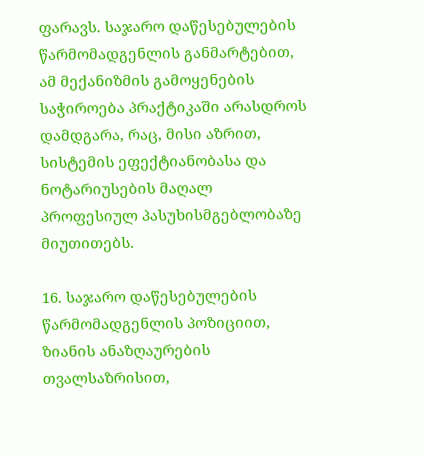ფარავს. საჯარო დაწესებულების წარმომადგენლის განმარტებით, ამ მექანიზმის გამოყენების საჭიროება პრაქტიკაში არასდროს დამდგარა, რაც, მისი აზრით, სისტემის ეფექტიანობასა და ნოტარიუსების მაღალ პროფესიულ პასუხისმგებლობაზე მიუთითებს.

16. საჯარო დაწესებულების წარმომადგენლის პოზიციით, ზიანის ანაზღაურების თვალსაზრისით,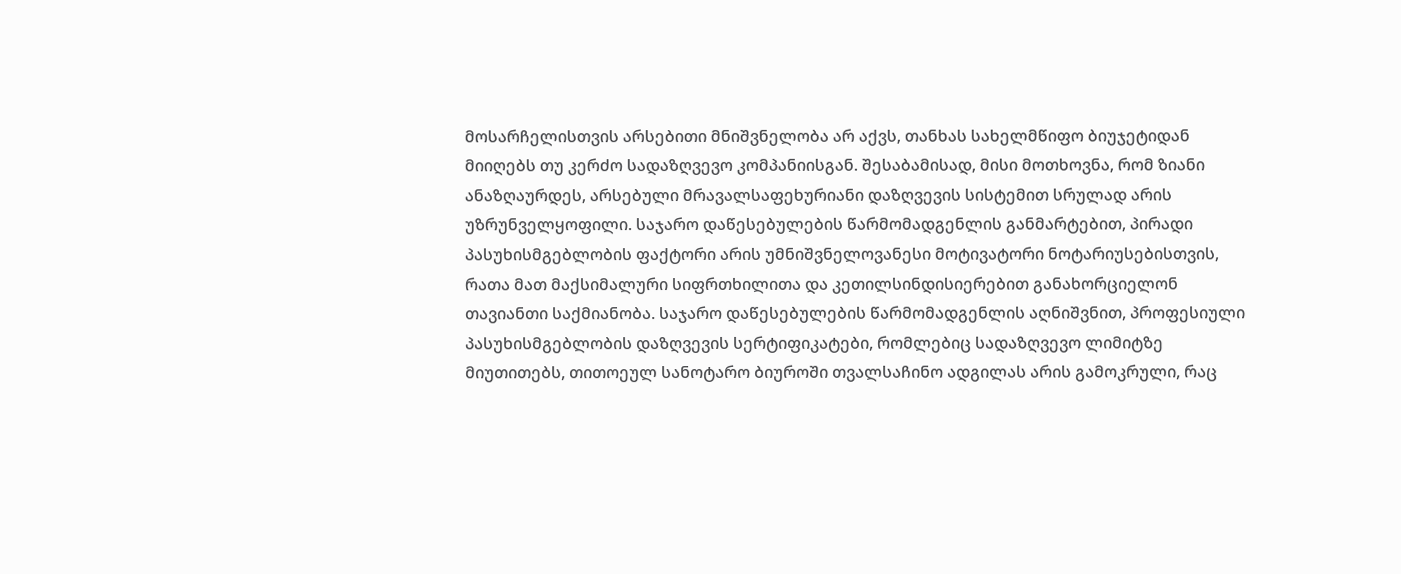მოსარჩელისთვის არსებითი მნიშვნელობა არ აქვს, თანხას სახელმწიფო ბიუჯეტიდან მიიღებს თუ კერძო სადაზღვევო კომპანიისგან. შესაბამისად, მისი მოთხოვნა, რომ ზიანი ანაზღაურდეს, არსებული მრავალსაფეხურიანი დაზღვევის სისტემით სრულად არის უზრუნველყოფილი. საჯარო დაწესებულების წარმომადგენლის განმარტებით, პირადი პასუხისმგებლობის ფაქტორი არის უმნიშვნელოვანესი მოტივატორი ნოტარიუსებისთვის, რათა მათ მაქსიმალური სიფრთხილითა და კეთილსინდისიერებით განახორციელონ თავიანთი საქმიანობა. საჯარო დაწესებულების წარმომადგენლის აღნიშვნით, პროფესიული პასუხისმგებლობის დაზღვევის სერტიფიკატები, რომლებიც სადაზღვევო ლიმიტზე მიუთითებს, თითოეულ სანოტარო ბიუროში თვალსაჩინო ადგილას არის გამოკრული, რაც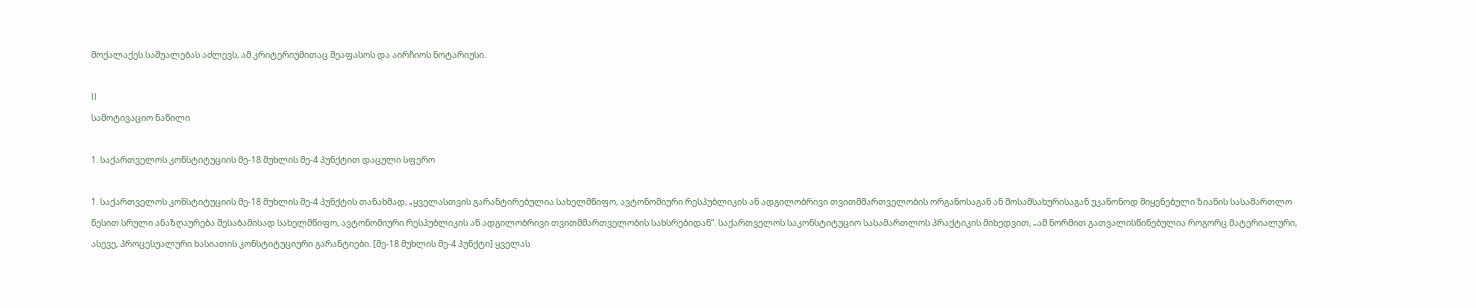მოქალაქეს საშუალებას აძლევს, ამ კრიტერიუმითაც შეაფასოს და აირჩიოს ნოტარიუსი.

II
სამოტივაციო ნაწილი

1. საქართველოს კონსტიტუციის მე-18 მუხლის მე-4 პუნქტით დაცული სფერო

1. საქართველოს კონსტიტუციის მე-18 მუხლის მე-4 პუნქტის თანახმად, „ყველასთვის გარანტირებულია სახელმწიფო, ავტონომიური რესპუბლიკის ან ადგილობრივი თვითმმართველობის ორგანოსაგან ან მოსამსახურისაგან უკანონოდ მიყენებული ზიანის სასამართლო წესით სრული ანაზღაურება შესაბამისად სახელმწიფო, ავტონომიური რესპუბლიკის ან ადგილობრივი თვითმმართველობის სახსრებიდან“. საქართველოს საკონსტიტუციო სასამართლოს პრაქტიკის მიხედვით, „ამ ნორმით გათვალისწინებულია როგორც მატერიალური, ასევე, პროცესუალური ხასიათის კონსტიტუციური გარანტიები. [მე-18 მუხლის მე-4 პუნქტი] ყველას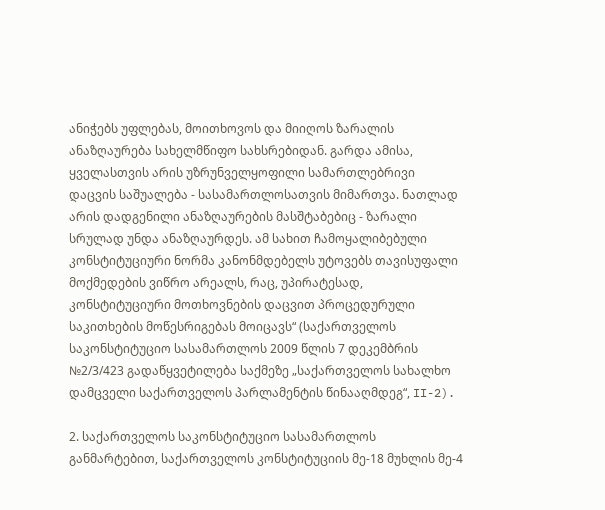ანიჭებს უფლებას, მოითხოვოს და მიიღოს ზარალის ანაზღაურება სახელმწიფო სახსრებიდან. გარდა ამისა, ყველასთვის არის უზრუნველყოფილი სამართლებრივი დაცვის საშუალება - სასამართლოსათვის მიმართვა. ნათლად არის დადგენილი ანაზღაურების მასშტაბებიც - ზარალი სრულად უნდა ანაზღაურდეს. ამ სახით ჩამოყალიბებული კონსტიტუციური ნორმა კანონმდებელს უტოვებს თავისუფალი მოქმედების ვიწრო არეალს, რაც, უპირატესად, კონსტიტუციური მოთხოვნების დაცვით პროცედურული საკითხების მოწესრიგებას მოიცავს“ (საქართველოს საკონსტიტუციო სასამართლოს 2009 წლის 7 დეკემბრის №2/3/423 გადაწყვეტილება საქმეზე „საქართველოს სახალხო დამცველი საქართველოს პარლამენტის წინააღმდეგ“, II-2).

2. საქართველოს საკონსტიტუციო სასამართლოს განმარტებით, საქართველოს კონსტიტუციის მე-18 მუხლის მე-4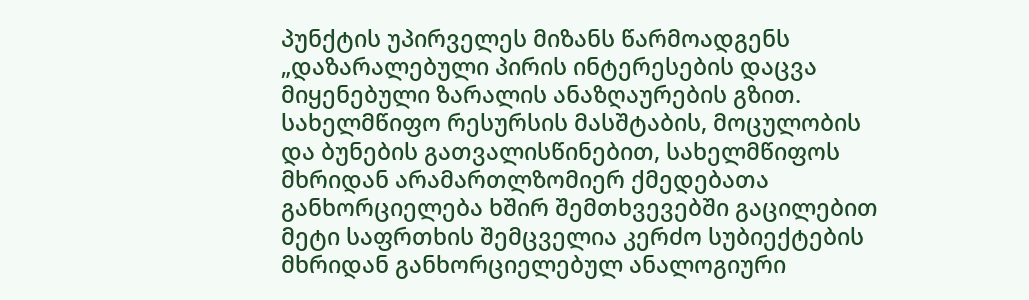პუნქტის უპირველეს მიზანს წარმოადგენს „დაზარალებული პირის ინტერესების დაცვა მიყენებული ზარალის ანაზღაურების გზით. სახელმწიფო რესურსის მასშტაბის, მოცულობის და ბუნების გათვალისწინებით, სახელმწიფოს მხრიდან არამართლზომიერ ქმედებათა განხორციელება ხშირ შემთხვევებში გაცილებით მეტი საფრთხის შემცველია კერძო სუბიექტების მხრიდან განხორციელებულ ანალოგიური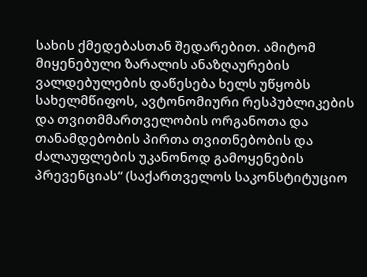სახის ქმედებასთან შედარებით. ამიტომ მიყენებული ზარალის ანაზღაურების ვალდებულების დაწესება ხელს უწყობს სახელმწიფოს, ავტონომიური რესპუბლიკების და თვითმმართველობის ორგანოთა და თანამდებობის პირთა თვითნებობის და ძალაუფლების უკანონოდ გამოყენების პრევენციას“ (საქართველოს საკონსტიტუციო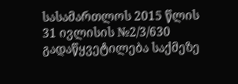სასამართლოს 2015 წლის 31 ივლისის №2/3/630 გადაწყვეტილება საქმეზე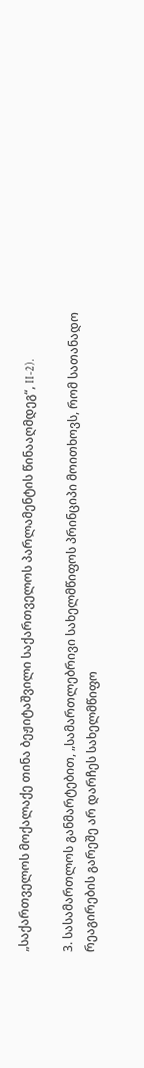„საქართველოს მოქალაქე თინა ბეჟიტაშვილი საქართველოს პარლამენტის წინააღმდეგ“, II-2).

3. სასამართლოს განმარტებით, „სამართლებრივი სახელმწიფოს პრინციპი მოითხოვს, რომ სათანადო რეაგირების გარეშე არ დარჩეს სახელმწიფო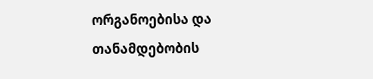ორგანოებისა და თანამდებობის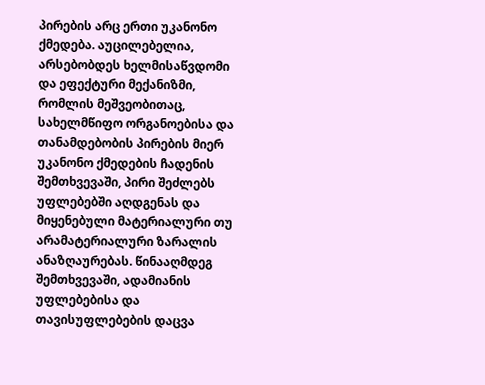პირების არც ერთი უკანონო ქმედება. აუცილებელია, არსებობდეს ხელმისაწვდომი და ეფექტური მექანიზმი, რომლის მეშვეობითაც, სახელმწიფო ორგანოებისა და თანამდებობის პირების მიერ უკანონო ქმედების ჩადენის შემთხვევაში, პირი შეძლებს უფლებებში აღდგენას და მიყენებული მატერიალური თუ არამატერიალური ზარალის ანაზღაურებას. წინააღმდეგ შემთხვევაში, ადამიანის უფლებებისა და თავისუფლებების დაცვა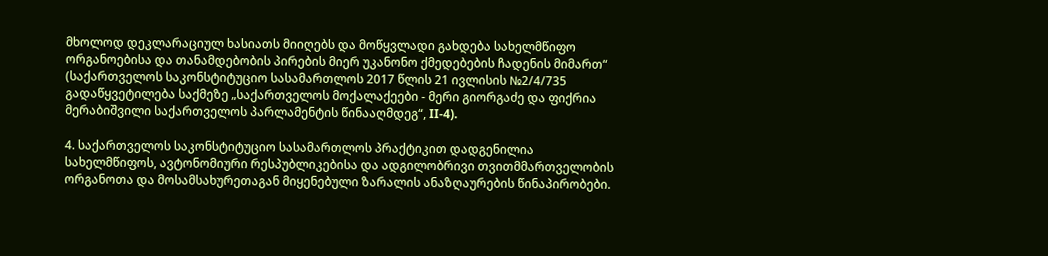მხოლოდ დეკლარაციულ ხასიათს მიიღებს და მოწყვლადი გახდება სახელმწიფო ორგანოებისა და თანამდებობის პირების მიერ უკანონო ქმედებების ჩადენის მიმართ“ (საქართველოს საკონსტიტუციო სასამართლოს 2017 წლის 21 ივლისის №2/4/735 გადაწყვეტილება საქმეზე „საქართველოს მოქალაქეები - მერი გიორგაძე და ფიქრია მერაბიშვილი საქართველოს პარლამენტის წინააღმდეგ“, II-4).

4. საქართველოს საკონსტიტუციო სასამართლოს პრაქტიკით დადგენილია სახელმწიფოს, ავტონომიური რესპუბლიკებისა და ადგილობრივი თვითმმართველობის ორგანოთა და მოსამსახურეთაგან მიყენებული ზარალის ანაზღაურების წინაპირობები.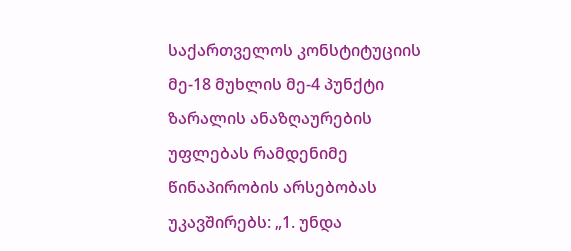საქართველოს კონსტიტუციის მე-18 მუხლის მე-4 პუნქტი ზარალის ანაზღაურების უფლებას რამდენიმე წინაპირობის არსებობას უკავშირებს: „1. უნდა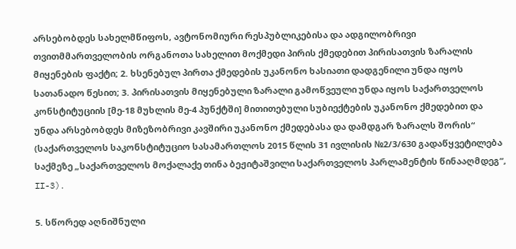არსებობდეს სახელმწიფოს, ავტონომიური რესპუბლიკებისა და ადგილობრივი თვითმმართველობის ორგანოთა სახელით მოქმედი პირის ქმედებით პირისათვის ზარალის მიყენების ფაქტი; 2. ხსენებულ პირთა ქმედების უკანონო ხასიათი დადგენილი უნდა იყოს სათანადო წესით; 3. პირისათვის მიყენებული ზარალი გამოწვეული უნდა იყოს საქართველოს კონსტიტუციის [მე-18 მუხლის მე-4 პუნქტში] მითითებული სუბიექტების უკანონო ქმედებით და უნდა არსებობდეს მიზეზობრივი კავშირი უკანონო ქმედებასა და დამდგარ ზარალს შორის“ (საქართველოს საკონსტიტუციო სასამართლოს 2015 წლის 31 ივლისის №2/3/630 გადაწყვეტილება საქმეზე „საქართველოს მოქალაქე თინა ბეჟიტაშვილი საქართველოს პარლამენტის წინააღმდეგ“, II-3).

5. სწორედ აღნიშნული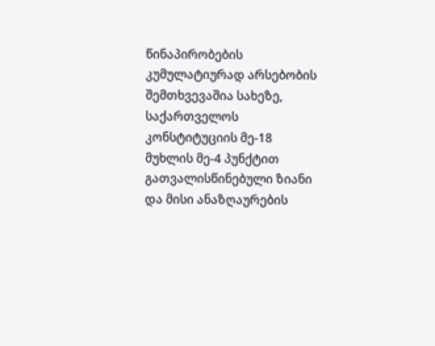წინაპირობების კუმულატიურად არსებობის შემთხვევაშია სახეზე, საქართველოს კონსტიტუციის მე-18 მუხლის მე-4 პუნქტით გათვალისწინებული ზიანი და მისი ანაზღაურების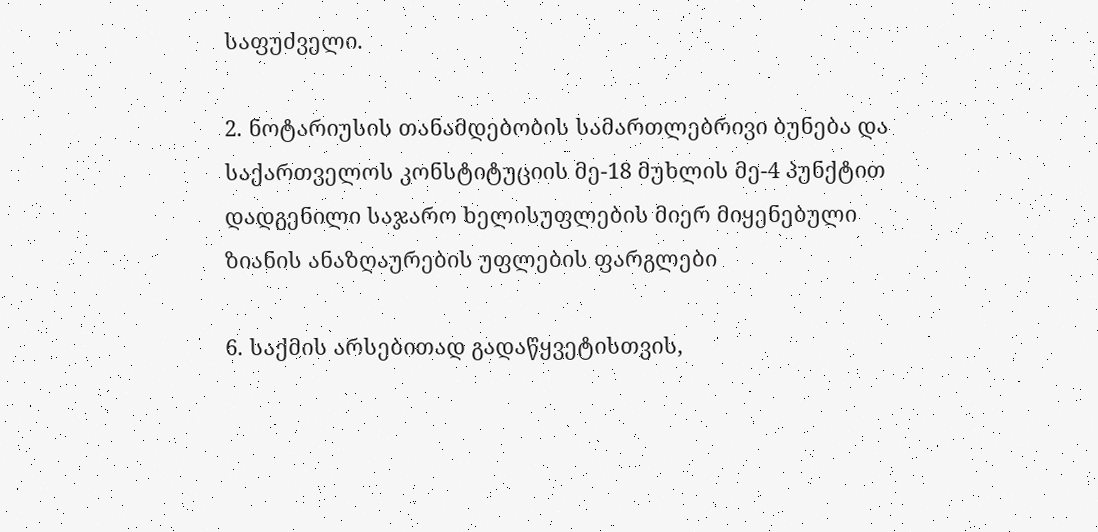საფუძველი.

2. ნოტარიუსის თანამდებობის სამართლებრივი ბუნება და საქართველოს კონსტიტუციის მე-18 მუხლის მე-4 პუნქტით დადგენილი საჯარო ხელისუფლების მიერ მიყენებული ზიანის ანაზღაურების უფლების ფარგლები

6. საქმის არსებითად გადაწყვეტისთვის,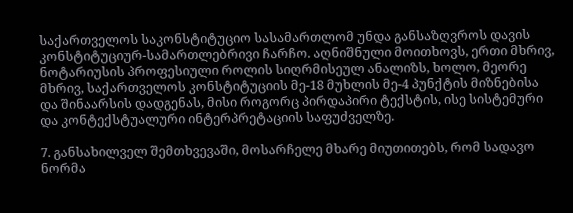საქართველოს საკონსტიტუციო სასამართლომ უნდა განსაზღვროს დავის კონსტიტუციურ-სამართლებრივი ჩარჩო. აღნიშნული მოითხოვს, ერთი მხრივ, ნოტარიუსის პროფესიული როლის სიღრმისეულ ანალიზს, ხოლო, მეორე მხრივ, საქართველოს კონსტიტუციის მე-18 მუხლის მე-4 პუნქტის მიზნებისა და შინაარსის დადგენას, მისი როგორც პირდაპირი ტექსტის, ისე სისტემური და კონტექსტუალური ინტერპრეტაციის საფუძველზე.

7. განსახილველ შემთხვევაში, მოსარჩელე მხარე მიუთითებს, რომ სადავო ნორმა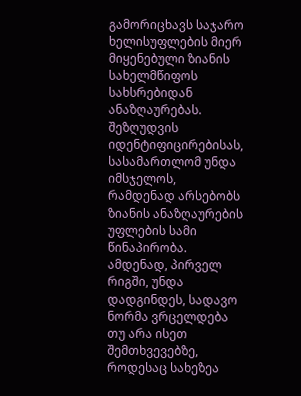გამორიცხავს საჯარო ხელისუფლების მიერ მიყენებული ზიანის სახელმწიფოს სახსრებიდან ანაზღაურებას. შეზღუდვის იდენტიფიცირებისას, სასამართლომ უნდა იმსჯელოს, რამდენად არსებობს ზიანის ანაზღაურების უფლების სამი წინაპირობა. ამდენად, პირველ რიგში, უნდა დადგინდეს, სადავო ნორმა ვრცელდება თუ არა ისეთ შემთხვევებზე, როდესაც სახეზეა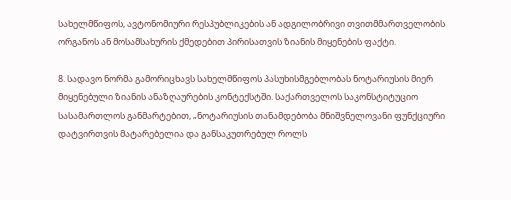სახელმწიფოს, ავტონომიური რესპუბლიკების ან ადგილობრივი თვითმმართველობის ორგანოს ან მოსამსახურის ქმედებით პირისათვის ზიანის მიყენების ფაქტი.

8. სადავო ნორმა გამორიცხავს სახელმწიფოს პასუხისმგებლობას ნოტარიუსის მიერ მიყენებული ზიანის ანაზღაურების კონტექსტში. საქართველოს საკონსტიტუციო სასამართლოს განმარტებით, „ნოტარიუსის თანამდებობა მნიშვნელოვანი ფუნქციური დატვირთვის მატარებელია და განსაკუთრებულ როლს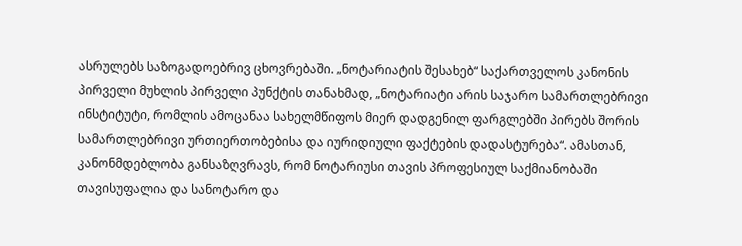ასრულებს საზოგადოებრივ ცხოვრებაში. „ნოტარიატის შესახებ“ საქართველოს კანონის პირველი მუხლის პირველი პუნქტის თანახმად, „ნოტარიატი არის საჯარო სამართლებრივი ინსტიტუტი, რომლის ამოცანაა სახელმწიფოს მიერ დადგენილ ფარგლებში პირებს შორის სამართლებრივი ურთიერთობებისა და იურიდიული ფაქტების დადასტურება“. ამასთან, კანონმდებლობა განსაზღვრავს, რომ ნოტარიუსი თავის პროფესიულ საქმიანობაში თავისუფალია და სანოტარო და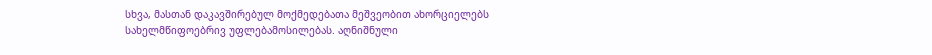სხვა, მასთან დაკავშირებულ მოქმედებათა მეშვეობით ახორციელებს სახელმწიფოებრივ უფლებამოსილებას. აღნიშნული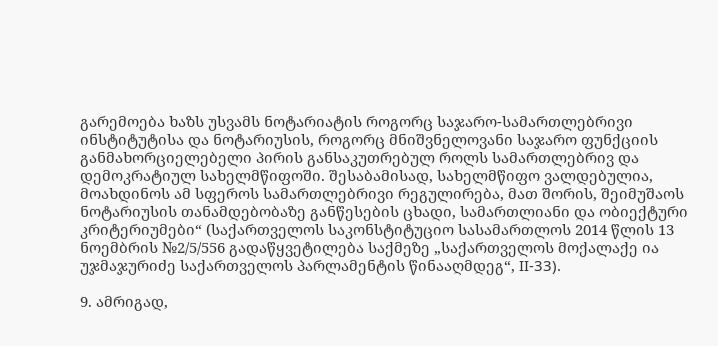გარემოება ხაზს უსვამს ნოტარიატის როგორც საჯარო-სამართლებრივი ინსტიტუტისა და ნოტარიუსის, როგორც მნიშვნელოვანი საჯარო ფუნქციის განმახორციელებელი პირის განსაკუთრებულ როლს სამართლებრივ და დემოკრატიულ სახელმწიფოში. შესაბამისად, სახელმწიფო ვალდებულია, მოახდინოს ამ სფეროს სამართლებრივი რეგულირება, მათ შორის, შეიმუშაოს ნოტარიუსის თანამდებობაზე განწესების ცხადი, სამართლიანი და ობიექტური კრიტერიუმები“ (საქართველოს საკონსტიტუციო სასამართლოს 2014 წლის 13 ნოემბრის №2/5/556 გადაწყვეტილება საქმეზე „საქართველოს მოქალაქე ია უჯმაჯურიძე საქართველოს პარლამენტის წინააღმდეგ“, II-33).

9. ამრიგად,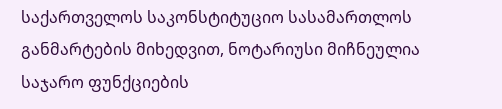საქართველოს საკონსტიტუციო სასამართლოს განმარტების მიხედვით, ნოტარიუსი მიჩნეულია საჯარო ფუნქციების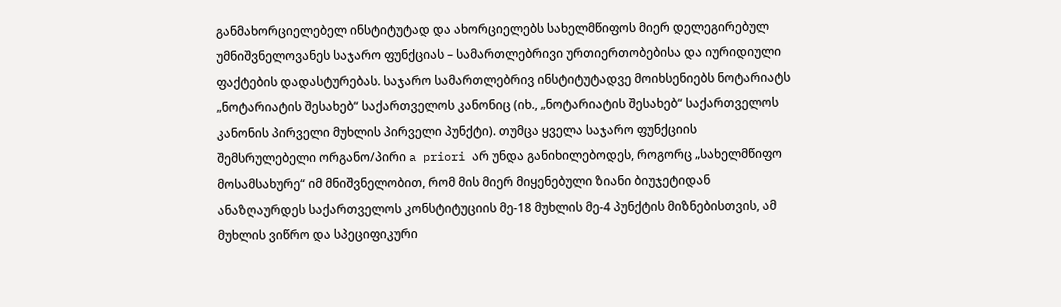განმახორციელებელ ინსტიტუტად და ახორციელებს სახელმწიფოს მიერ დელეგირებულ უმნიშვნელოვანეს საჯარო ფუნქციას – სამართლებრივი ურთიერთობებისა და იურიდიული ფაქტების დადასტურებას. საჯარო სამართლებრივ ინსტიტუტადვე მოიხსენიებს ნოტარიატს „ნოტარიატის შესახებ“ საქართველოს კანონიც (იხ., „ნოტარიატის შესახებ“ საქართველოს კანონის პირველი მუხლის პირველი პუნქტი). თუმცა ყველა საჯარო ფუნქციის შემსრულებელი ორგანო/პირი a priori არ უნდა განიხილებოდეს, როგორც „სახელმწიფო მოსამსახურე“ იმ მნიშვნელობით, რომ მის მიერ მიყენებული ზიანი ბიუჯეტიდან ანაზღაურდეს საქართველოს კონსტიტუციის მე-18 მუხლის მე-4 პუნქტის მიზნებისთვის, ამ მუხლის ვიწრო და სპეციფიკური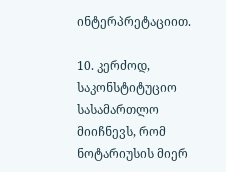ინტერპრეტაციით.

10. კერძოდ, საკონსტიტუციო სასამართლო მიიჩნევს, რომ ნოტარიუსის მიერ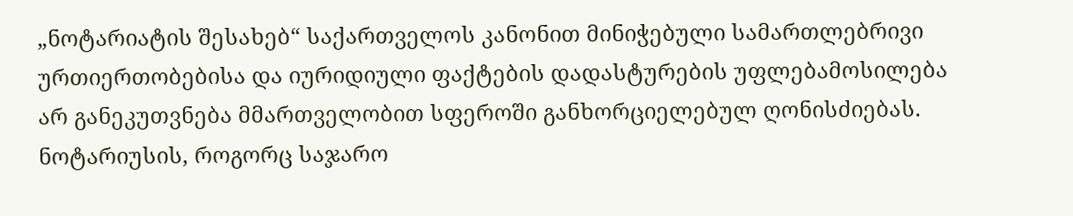„ნოტარიატის შესახებ“ საქართველოს კანონით მინიჭებული სამართლებრივი ურთიერთობებისა და იურიდიული ფაქტების დადასტურების უფლებამოსილება არ განეკუთვნება მმართველობით სფეროში განხორციელებულ ღონისძიებას. ნოტარიუსის, როგორც საჯარო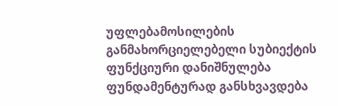უფლებამოსილების განმახორციელებელი სუბიექტის ფუნქციური დანიშნულება ფუნდამენტურად განსხვავდება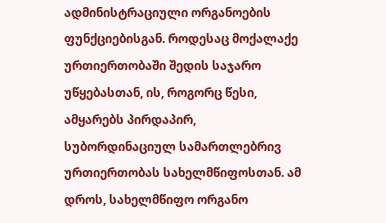ადმინისტრაციული ორგანოების ფუნქციებისგან. როდესაც მოქალაქე ურთიერთობაში შედის საჯარო უწყებასთან, ის, როგორც წესი, ამყარებს პირდაპირ, სუბორდინაციულ სამართლებრივ ურთიერთობას სახელმწიფოსთან. ამ დროს, სახელმწიფო ორგანო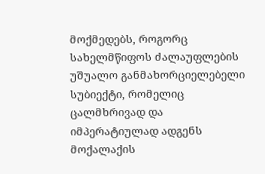მოქმედებს, როგორც სახელმწიფოს ძალაუფლების უშუალო განმახორციელებელი სუბიექტი, რომელიც ცალმხრივად და იმპერატიულად ადგენს მოქალაქის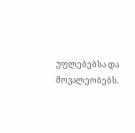უფლებებსა და მოვალეობებს.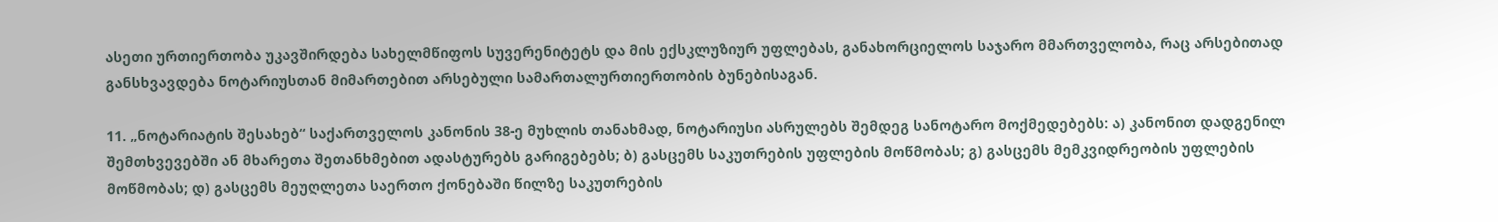ასეთი ურთიერთობა უკავშირდება სახელმწიფოს სუვერენიტეტს და მის ექსკლუზიურ უფლებას, განახორციელოს საჯარო მმართველობა, რაც არსებითად განსხვავდება ნოტარიუსთან მიმართებით არსებული სამართალურთიერთობის ბუნებისაგან.

11. „ნოტარიატის შესახებ“ საქართველოს კანონის 38-ე მუხლის თანახმად, ნოტარიუსი ასრულებს შემდეგ სანოტარო მოქმედებებს: ა) კანონით დადგენილ შემთხვევებში ან მხარეთა შეთანხმებით ადასტურებს გარიგებებს; ბ) გასცემს საკუთრების უფლების მოწმობას; გ) გასცემს მემკვიდრეობის უფლების მოწმობას; დ) გასცემს მეუღლეთა საერთო ქონებაში წილზე საკუთრების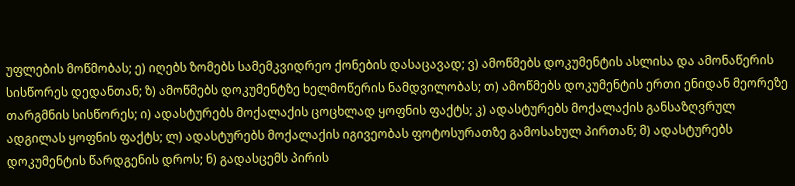უფლების მოწმობას; ე) იღებს ზომებს სამემკვიდრეო ქონების დასაცავად; ვ) ამოწმებს დოკუმენტის ასლისა და ამონაწერის სისწორეს დედანთან; ზ) ამოწმებს დოკუმენტზე ხელმოწერის ნამდვილობას; თ) ამოწმებს დოკუმენტის ერთი ენიდან მეორეზე თარგმნის სისწორეს; ი) ადასტურებს მოქალაქის ცოცხლად ყოფნის ფაქტს; კ) ადასტურებს მოქალაქის განსაზღვრულ ადგილას ყოფნის ფაქტს; ლ) ადასტურებს მოქალაქის იგივეობას ფოტოსურათზე გამოსახულ პირთან; მ) ადასტურებს დოკუმენტის წარდგენის დროს; ნ) გადასცემს პირის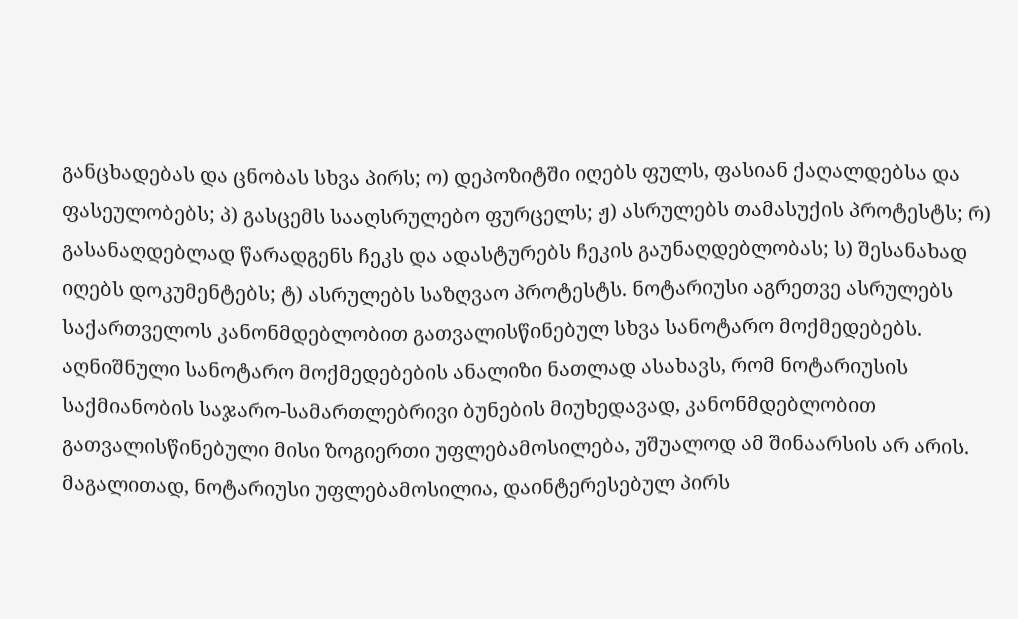განცხადებას და ცნობას სხვა პირს; ო) დეპოზიტში იღებს ფულს, ფასიან ქაღალდებსა და ფასეულობებს; პ) გასცემს სააღსრულებო ფურცელს; ჟ) ასრულებს თამასუქის პროტესტს; რ) გასანაღდებლად წარადგენს ჩეკს და ადასტურებს ჩეკის გაუნაღდებლობას; ს) შესანახად იღებს დოკუმენტებს; ტ) ასრულებს საზღვაო პროტესტს. ნოტარიუსი აგრეთვე ასრულებს საქართველოს კანონმდებლობით გათვალისწინებულ სხვა სანოტარო მოქმედებებს. აღნიშნული სანოტარო მოქმედებების ანალიზი ნათლად ასახავს, რომ ნოტარიუსის საქმიანობის საჯარო-სამართლებრივი ბუნების მიუხედავად, კანონმდებლობით გათვალისწინებული მისი ზოგიერთი უფლებამოსილება, უშუალოდ ამ შინაარსის არ არის. მაგალითად, ნოტარიუსი უფლებამოსილია, დაინტერესებულ პირს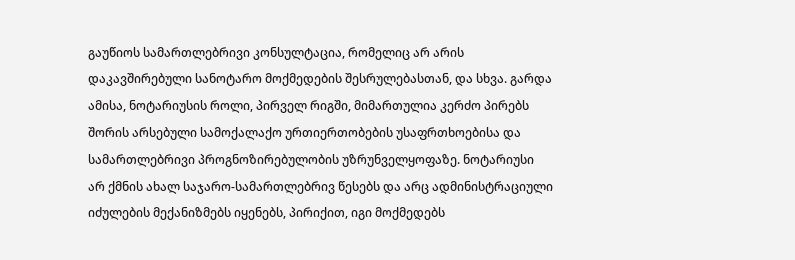გაუწიოს სამართლებრივი კონსულტაცია, რომელიც არ არის დაკავშირებული სანოტარო მოქმედების შესრულებასთან, და სხვა. გარდა ამისა, ნოტარიუსის როლი, პირველ რიგში, მიმართულია კერძო პირებს შორის არსებული სამოქალაქო ურთიერთობების უსაფრთხოებისა და სამართლებრივი პროგნოზირებულობის უზრუნველყოფაზე. ნოტარიუსი არ ქმნის ახალ საჯარო-სამართლებრივ წესებს და არც ადმინისტრაციული იძულების მექანიზმებს იყენებს, პირიქით, იგი მოქმედებს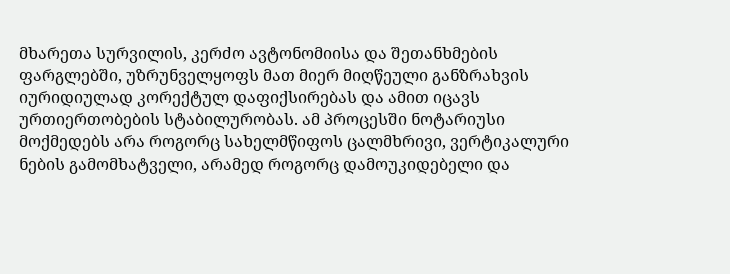მხარეთა სურვილის, კერძო ავტონომიისა და შეთანხმების ფარგლებში, უზრუნველყოფს მათ მიერ მიღწეული განზრახვის იურიდიულად კორექტულ დაფიქსირებას და ამით იცავს ურთიერთობების სტაბილურობას. ამ პროცესში ნოტარიუსი მოქმედებს არა როგორც სახელმწიფოს ცალმხრივი, ვერტიკალური ნების გამომხატველი, არამედ როგორც დამოუკიდებელი და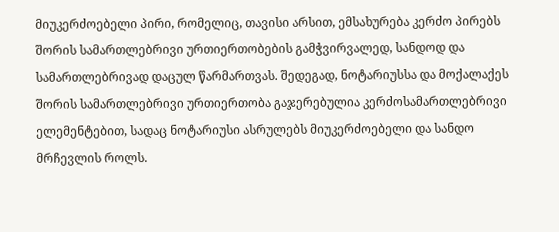მიუკერძოებელი პირი, რომელიც, თავისი არსით, ემსახურება კერძო პირებს შორის სამართლებრივი ურთიერთობების გამჭვირვალედ, სანდოდ და სამართლებრივად დაცულ წარმართვას. შედეგად, ნოტარიუსსა და მოქალაქეს შორის სამართლებრივი ურთიერთობა გაჯერებულია კერძოსამართლებრივი ელემენტებით, სადაც ნოტარიუსი ასრულებს მიუკერძოებელი და სანდო მრჩევლის როლს.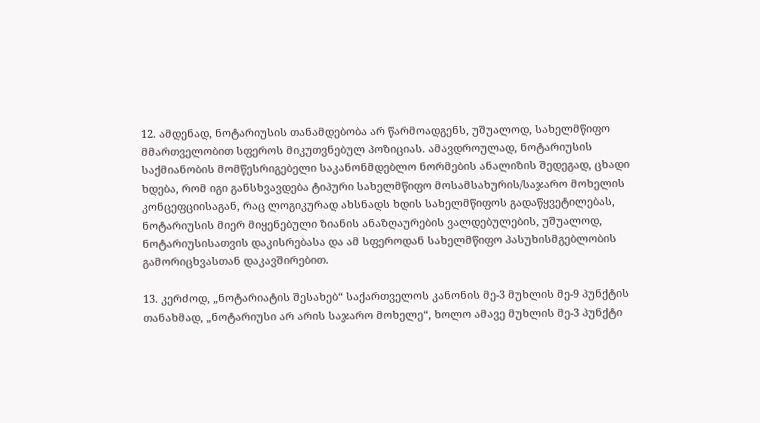12. ამდენად, ნოტარიუსის თანამდებობა არ წარმოადგენს, უშუალოდ, სახელმწიფო მმართველობით სფეროს მიკუთვნებულ პოზიციას. ამავდროულად, ნოტარიუსის საქმიანობის მომწესრიგებელი საკანონმდებლო ნორმების ანალიზის შედეგად, ცხადი ხდება, რომ იგი განსხვავდება ტიპური სახელმწიფო მოსამსახურის/საჯარო მოხელის კონცეფციისაგან, რაც ლოგიკურად ახსნადს ხდის სახელმწიფოს გადაწყვეტილებას, ნოტარიუსის მიერ მიყენებული ზიანის ანაზღაურების ვალდებულების, უშუალოდ, ნოტარიუსისათვის დაკისრებასა და ამ სფეროდან სახელმწიფო პასუხისმგებლობის გამორიცხვასთან დაკავშირებით.

13. კერძოდ, „ნოტარიატის შესახებ“ საქართველოს კანონის მე-3 მუხლის მე-9 პუნქტის თანახმად, „ნოტარიუსი არ არის საჯარო მოხელე“, ხოლო ამავე მუხლის მე-3 პუნქტი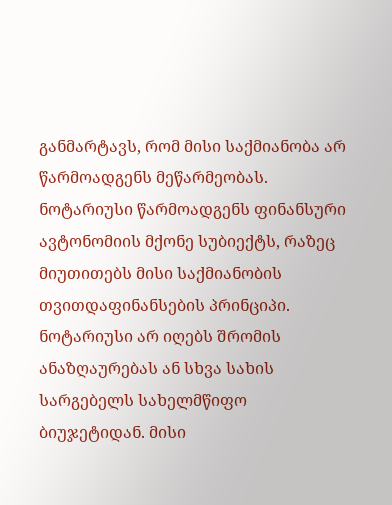განმარტავს, რომ მისი საქმიანობა არ წარმოადგენს მეწარმეობას. ნოტარიუსი წარმოადგენს ფინანსური ავტონომიის მქონე სუბიექტს, რაზეც მიუთითებს მისი საქმიანობის თვითდაფინანსების პრინციპი. ნოტარიუსი არ იღებს შრომის ანაზღაურებას ან სხვა სახის სარგებელს სახელმწიფო ბიუჯეტიდან. მისი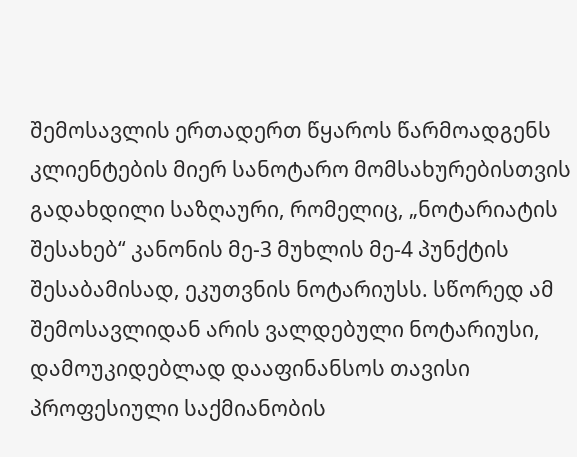შემოსავლის ერთადერთ წყაროს წარმოადგენს კლიენტების მიერ სანოტარო მომსახურებისთვის გადახდილი საზღაური, რომელიც, „ნოტარიატის შესახებ“ კანონის მე-3 მუხლის მე-4 პუნქტის შესაბამისად, ეკუთვნის ნოტარიუსს. სწორედ ამ შემოსავლიდან არის ვალდებული ნოტარიუსი, დამოუკიდებლად დააფინანსოს თავისი პროფესიული საქმიანობის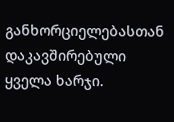განხორციელებასთან დაკავშირებული ყველა ხარჯი.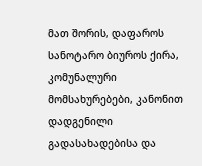მათ შორის, დაფაროს სანოტარო ბიუროს ქირა, კომუნალური მომსახურებები, კანონით დადგენილი გადასახადებისა და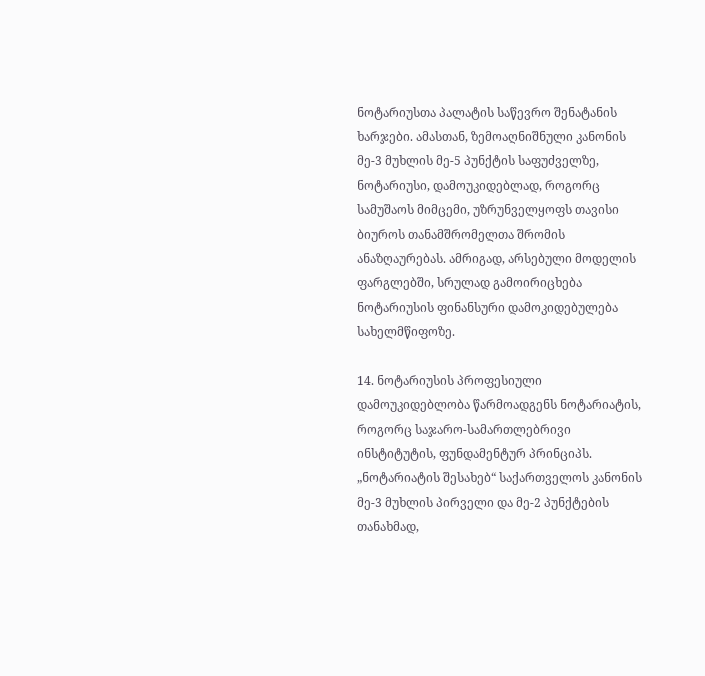ნოტარიუსთა პალატის საწევრო შენატანის ხარჯები. ამასთან, ზემოაღნიშნული კანონის მე-3 მუხლის მე-5 პუნქტის საფუძველზე, ნოტარიუსი, დამოუკიდებლად, როგორც სამუშაოს მიმცემი, უზრუნველყოფს თავისი ბიუროს თანამშრომელთა შრომის ანაზღაურებას. ამრიგად, არსებული მოდელის ფარგლებში, სრულად გამოირიცხება ნოტარიუსის ფინანსური დამოკიდებულება სახელმწიფოზე.

14. ნოტარიუსის პროფესიული დამოუკიდებლობა წარმოადგენს ნოტარიატის, როგორც საჯარო-სამართლებრივი ინსტიტუტის, ფუნდამენტურ პრინციპს. „ნოტარიატის შესახებ“ საქართველოს კანონის მე-3 მუხლის პირველი და მე-2 პუნქტების თანახმად,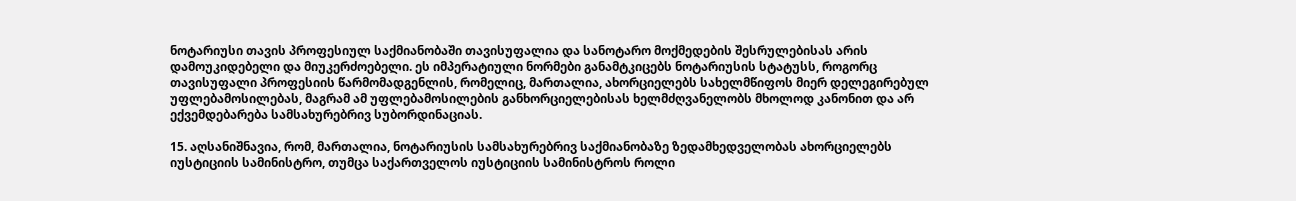ნოტარიუსი თავის პროფესიულ საქმიანობაში თავისუფალია და სანოტარო მოქმედების შესრულებისას არის დამოუკიდებელი და მიუკერძოებელი. ეს იმპერატიული ნორმები განამტკიცებს ნოტარიუსის სტატუსს, როგორც თავისუფალი პროფესიის წარმომადგენლის, რომელიც, მართალია, ახორციელებს სახელმწიფოს მიერ დელეგირებულ უფლებამოსილებას, მაგრამ ამ უფლებამოსილების განხორციელებისას ხელმძღვანელობს მხოლოდ კანონით და არ ექვემდებარება სამსახურებრივ სუბორდინაციას.

15. აღსანიშნავია, რომ, მართალია, ნოტარიუსის სამსახურებრივ საქმიანობაზე ზედამხედველობას ახორციელებს იუსტიციის სამინისტრო, თუმცა საქართველოს იუსტიციის სამინისტროს როლი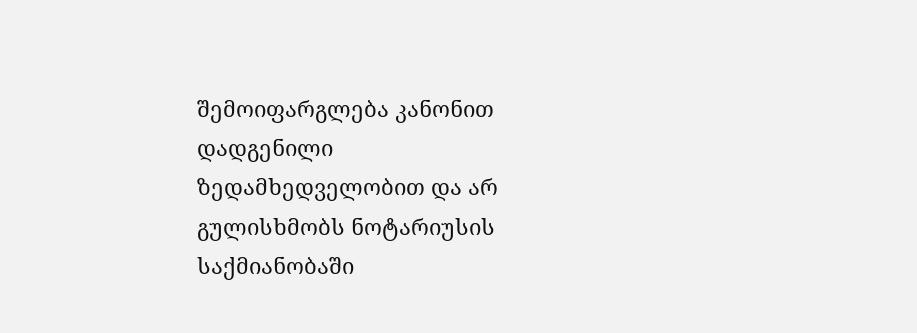შემოიფარგლება კანონით დადგენილი ზედამხედველობით და არ გულისხმობს ნოტარიუსის საქმიანობაში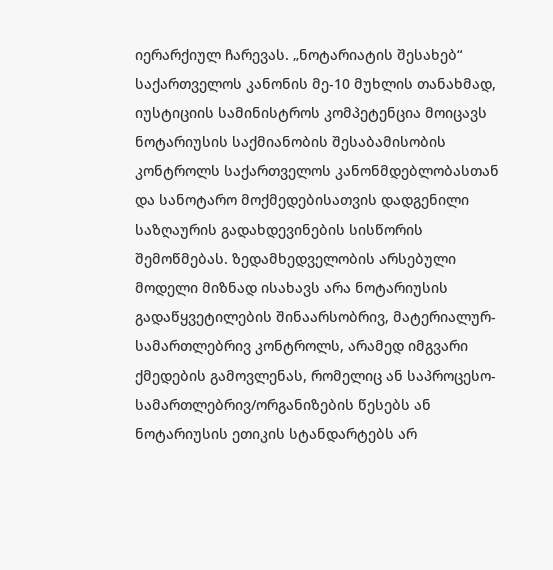იერარქიულ ჩარევას. „ნოტარიატის შესახებ“ საქართველოს კანონის მე-10 მუხლის თანახმად, იუსტიციის სამინისტროს კომპეტენცია მოიცავს ნოტარიუსის საქმიანობის შესაბამისობის კონტროლს საქართველოს კანონმდებლობასთან და სანოტარო მოქმედებისათვის დადგენილი საზღაურის გადახდევინების სისწორის შემოწმებას. ზედამხედველობის არსებული მოდელი მიზნად ისახავს არა ნოტარიუსის გადაწყვეტილების შინაარსობრივ, მატერიალურ-სამართლებრივ კონტროლს, არამედ იმგვარი ქმედების გამოვლენას, რომელიც ან საპროცესო-სამართლებრივ/ორგანიზების წესებს ან ნოტარიუსის ეთიკის სტანდარტებს არ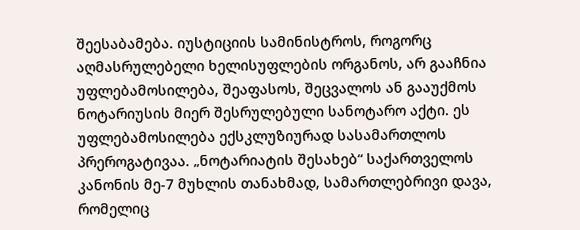შეესაბამება. იუსტიციის სამინისტროს, როგორც აღმასრულებელი ხელისუფლების ორგანოს, არ გააჩნია უფლებამოსილება, შეაფასოს, შეცვალოს ან გააუქმოს ნოტარიუსის მიერ შესრულებული სანოტარო აქტი. ეს უფლებამოსილება ექსკლუზიურად სასამართლოს პრეროგატივაა. „ნოტარიატის შესახებ“ საქართველოს კანონის მე-7 მუხლის თანახმად, სამართლებრივი დავა, რომელიც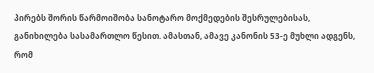პირებს შორის წარმოიშობა სანოტარო მოქმედების შესრულებისას, განიხილება სასამართლო წესით. ამასთან, ამავე კანონის 53-ე მუხლი ადგენს, რომ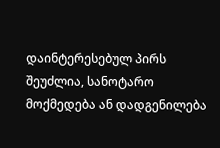დაინტერესებულ პირს შეუძლია, სანოტარო მოქმედება ან დადგენილება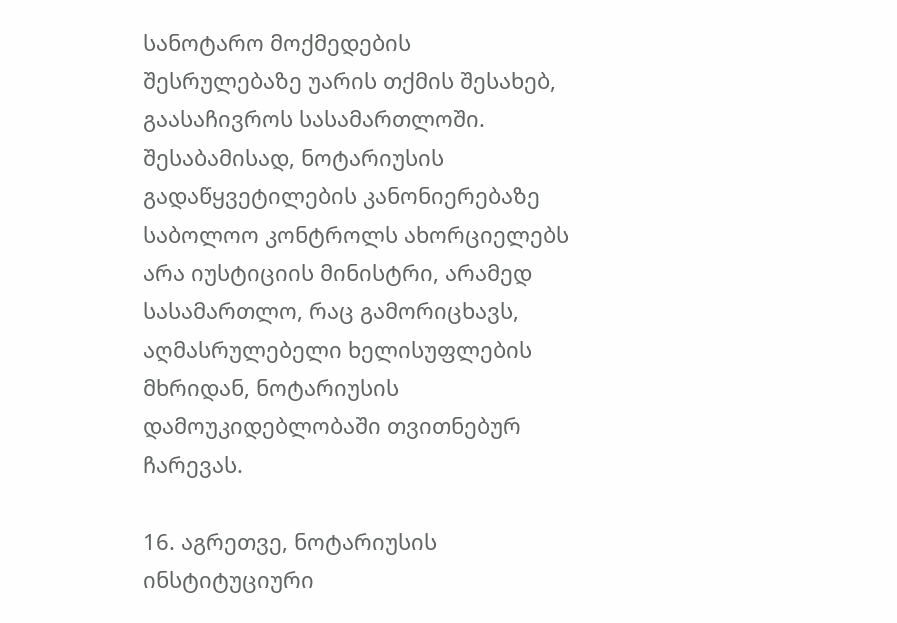სანოტარო მოქმედების შესრულებაზე უარის თქმის შესახებ, გაასაჩივროს სასამართლოში. შესაბამისად, ნოტარიუსის გადაწყვეტილების კანონიერებაზე საბოლოო კონტროლს ახორციელებს არა იუსტიციის მინისტრი, არამედ სასამართლო, რაც გამორიცხავს, აღმასრულებელი ხელისუფლების მხრიდან, ნოტარიუსის დამოუკიდებლობაში თვითნებურ ჩარევას.

16. აგრეთვე, ნოტარიუსის ინსტიტუციური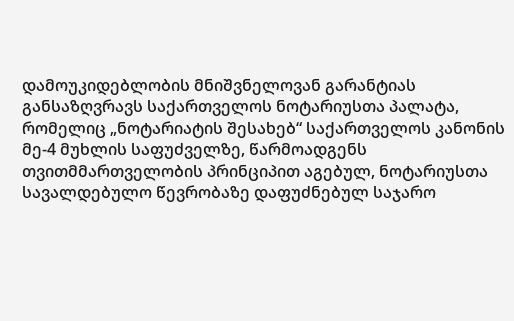დამოუკიდებლობის მნიშვნელოვან გარანტიას განსაზღვრავს საქართველოს ნოტარიუსთა პალატა, რომელიც „ნოტარიატის შესახებ“ საქართველოს კანონის მე-4 მუხლის საფუძველზე, წარმოადგენს თვითმმართველობის პრინციპით აგებულ, ნოტარიუსთა სავალდებულო წევრობაზე დაფუძნებულ საჯარო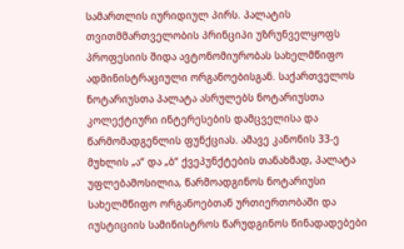სამართლის იურიდიულ პირს. პალატის თვითმმართველობის პრინციპი უზრუნველყოფს პროფესიის შიდა ავტონომიურობას სახელმწიფო ადმინისტრაციული ორგანოებისგან. საქართველოს ნოტარიუსთა პალატა ასრულებს ნოტარიუსთა კოლექტიური ინტერესების დამცველისა და წარმომადგენლის ფუნქციას. ამავე კანონის 33-ე მუხლის „ა“ და „ბ“ ქვეპუნქტების თანახმად, პალატა უფლებამოსილია, წარმოადგინოს ნოტარიუსი სახელმწიფო ორგანოებთან ურთიერთობაში და იუსტიციის სამინისტროს წარუდგინოს წინადადებები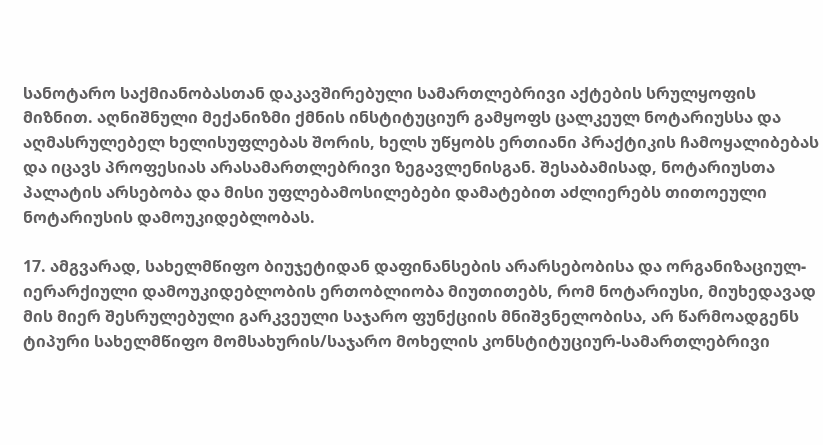სანოტარო საქმიანობასთან დაკავშირებული სამართლებრივი აქტების სრულყოფის მიზნით. აღნიშნული მექანიზმი ქმნის ინსტიტუციურ გამყოფს ცალკეულ ნოტარიუსსა და აღმასრულებელ ხელისუფლებას შორის, ხელს უწყობს ერთიანი პრაქტიკის ჩამოყალიბებას და იცავს პროფესიას არასამართლებრივი ზეგავლენისგან. შესაბამისად, ნოტარიუსთა პალატის არსებობა და მისი უფლებამოსილებები დამატებით აძლიერებს თითოეული ნოტარიუსის დამოუკიდებლობას.

17. ამგვარად, სახელმწიფო ბიუჯეტიდან დაფინანსების არარსებობისა და ორგანიზაციულ-იერარქიული დამოუკიდებლობის ერთობლიობა მიუთითებს, რომ ნოტარიუსი, მიუხედავად მის მიერ შესრულებული გარკვეული საჯარო ფუნქციის მნიშვნელობისა, არ წარმოადგენს ტიპური სახელმწიფო მომსახურის/საჯარო მოხელის კონსტიტუციურ-სამართლებრივი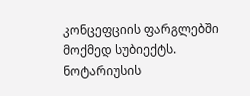კონცეფციის ფარგლებში მოქმედ სუბიექტს. ნოტარიუსის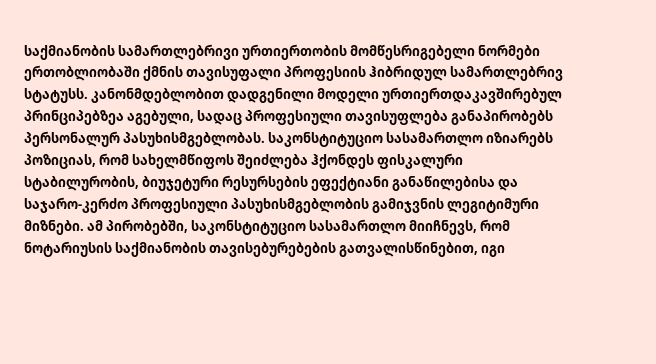საქმიანობის სამართლებრივი ურთიერთობის მომწესრიგებელი ნორმები ერთობლიობაში ქმნის თავისუფალი პროფესიის ჰიბრიდულ სამართლებრივ სტატუსს. კანონმდებლობით დადგენილი მოდელი ურთიერთდაკავშირებულ პრინციპებზეა აგებული, სადაც პროფესიული თავისუფლება განაპირობებს პერსონალურ პასუხისმგებლობას. საკონსტიტუციო სასამართლო იზიარებს პოზიციას, რომ სახელმწიფოს შეიძლება ჰქონდეს ფისკალური სტაბილურობის, ბიუჯეტური რესურსების ეფექტიანი განაწილებისა და საჯარო-კერძო პროფესიული პასუხისმგებლობის გამიჯვნის ლეგიტიმური მიზნები. ამ პირობებში, საკონსტიტუციო სასამართლო მიიჩნევს, რომ ნოტარიუსის საქმიანობის თავისებურებების გათვალისწინებით, იგი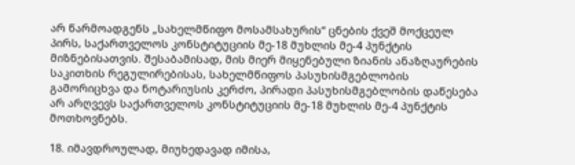არ წარმოადგენს „სახელმწიფო მოსამსახურის“ ცნების ქვეშ მოქცეულ პირს, საქართველოს კონსტიტუციის მე-18 მუხლის მე-4 პუნქტის მიზნებისათვის. შესაბამისად, მის მიერ მიყენებული ზიანის ანაზღაურების საკითხის რეგულირებისას, სახელმწიფოს პასუხისმგებლობის გამორიცხვა და ნოტარიუსის კერძო, პირადი პასუხისმგებლობის დაწესება არ არღვევს საქართველოს კონსტიტუციის მე-18 მუხლის მე-4 პუნქტის მოთხოვნებს.

18. იმავდროულად, მიუხედავად იმისა,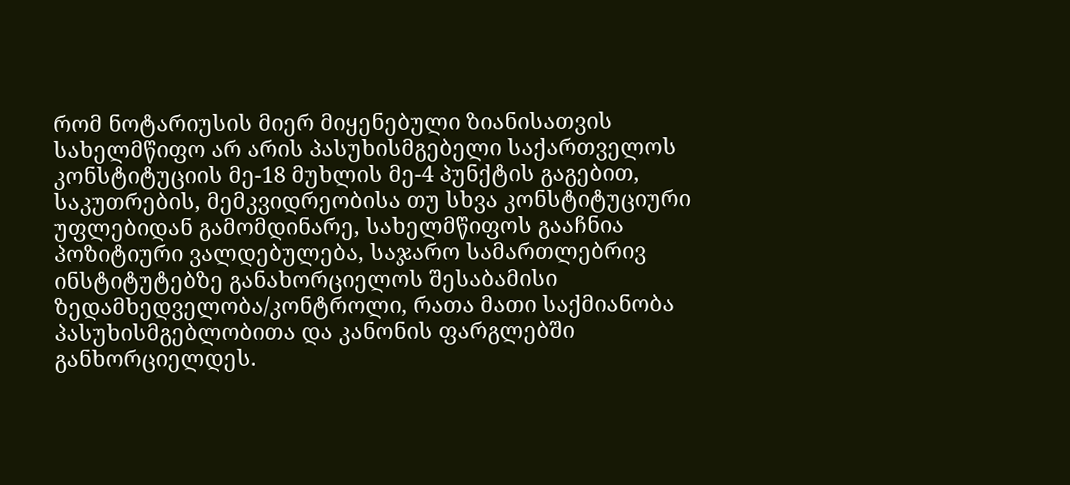რომ ნოტარიუსის მიერ მიყენებული ზიანისათვის სახელმწიფო არ არის პასუხისმგებელი საქართველოს კონსტიტუციის მე-18 მუხლის მე-4 პუნქტის გაგებით, საკუთრების, მემკვიდრეობისა თუ სხვა კონსტიტუციური უფლებიდან გამომდინარე, სახელმწიფოს გააჩნია პოზიტიური ვალდებულება, საჯარო სამართლებრივ ინსტიტუტებზე განახორციელოს შესაბამისი ზედამხედველობა/კონტროლი, რათა მათი საქმიანობა პასუხისმგებლობითა და კანონის ფარგლებში განხორციელდეს.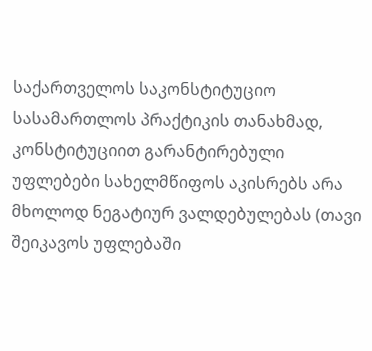საქართველოს საკონსტიტუციო სასამართლოს პრაქტიკის თანახმად, კონსტიტუციით გარანტირებული უფლებები სახელმწიფოს აკისრებს არა მხოლოდ ნეგატიურ ვალდებულებას (თავი შეიკავოს უფლებაში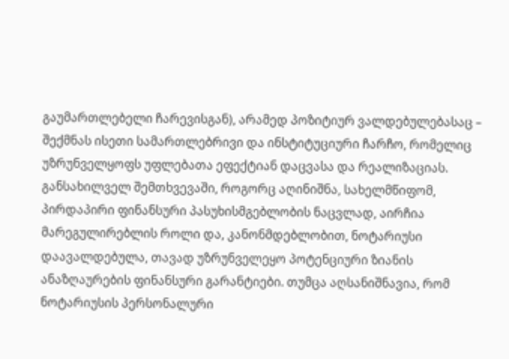გაუმართლებელი ჩარევისგან), არამედ პოზიტიურ ვალდებულებასაც – შექმნას ისეთი სამართლებრივი და ინსტიტუციური ჩარჩო, რომელიც უზრუნველყოფს უფლებათა ეფექტიან დაცვასა და რეალიზაციას. განსახილველ შემთხვევაში, როგორც აღინიშნა, სახელმწიფომ, პირდაპირი ფინანსური პასუხისმგებლობის ნაცვლად, აირჩია მარეგულირებლის როლი და, კანონმდებლობით, ნოტარიუსი დაავალდებულა, თავად უზრუნველეყო პოტენციური ზიანის ანაზღაურების ფინანსური გარანტიები. თუმცა აღსანიშნავია, რომ ნოტარიუსის პერსონალური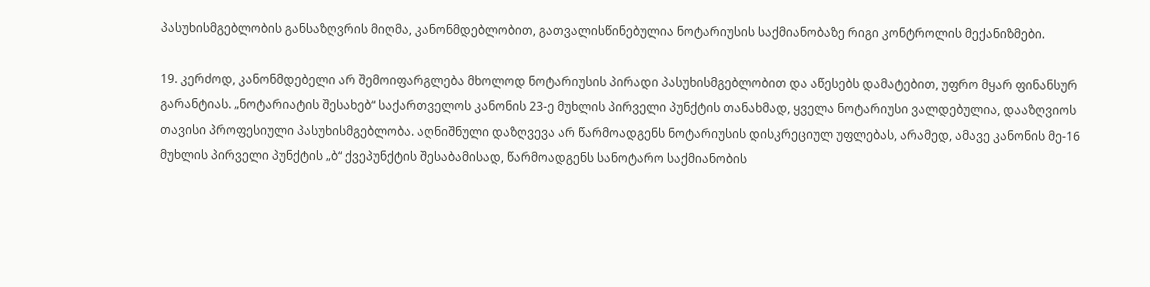პასუხისმგებლობის განსაზღვრის მიღმა, კანონმდებლობით, გათვალისწინებულია ნოტარიუსის საქმიანობაზე რიგი კონტროლის მექანიზმები.

19. კერძოდ, კანონმდებელი არ შემოიფარგლება მხოლოდ ნოტარიუსის პირადი პასუხისმგებლობით და აწესებს დამატებით, უფრო მყარ ფინანსურ გარანტიას. „ნოტარიატის შესახებ“ საქართველოს კანონის 23-ე მუხლის პირველი პუნქტის თანახმად, ყველა ნოტარიუსი ვალდებულია, დააზღვიოს თავისი პროფესიული პასუხისმგებლობა. აღნიშნული დაზღვევა არ წარმოადგენს ნოტარიუსის დისკრეციულ უფლებას, არამედ, ამავე კანონის მე-16 მუხლის პირველი პუნქტის „ბ“ ქვეპუნქტის შესაბამისად, წარმოადგენს სანოტარო საქმიანობის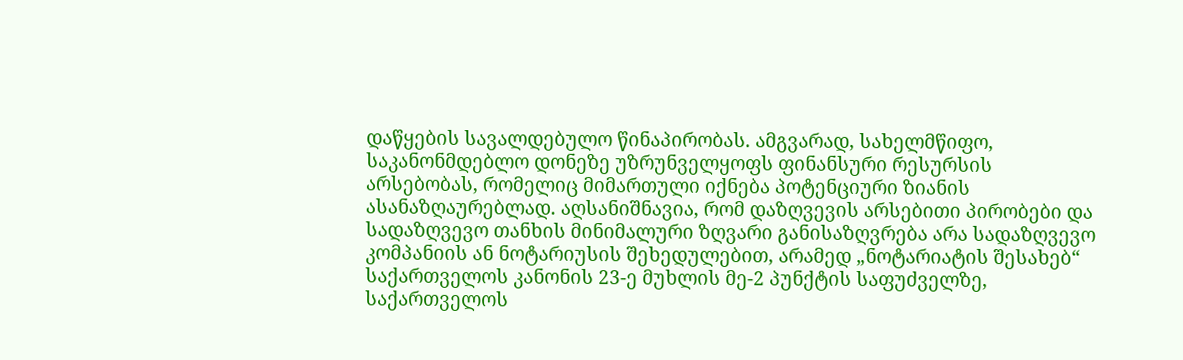დაწყების სავალდებულო წინაპირობას. ამგვარად, სახელმწიფო, საკანონმდებლო დონეზე უზრუნველყოფს ფინანსური რესურსის არსებობას, რომელიც მიმართული იქნება პოტენციური ზიანის ასანაზღაურებლად. აღსანიშნავია, რომ დაზღვევის არსებითი პირობები და სადაზღვევო თანხის მინიმალური ზღვარი განისაზღვრება არა სადაზღვევო კომპანიის ან ნოტარიუსის შეხედულებით, არამედ „ნოტარიატის შესახებ“ საქართველოს კანონის 23-ე მუხლის მე-2 პუნქტის საფუძველზე, საქართველოს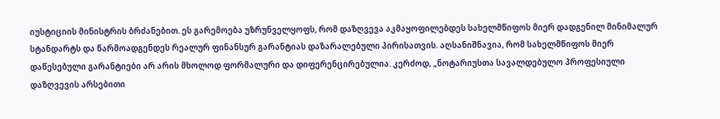იუსტიციის მინისტრის ბრძანებით. ეს გარემოება უზრუნველყოფს, რომ დაზღვევა აკმაყოფილებდეს სახელმწიფოს მიერ დადგენილ მინიმალურ სტანდარტს და წარმოადგენდეს რეალურ ფინანსურ გარანტიას დაზარალებული პირისათვის. აღსანიშნავია, რომ სახელმწიფოს მიერ დაწესებული გარანტიები არ არის მხოლოდ ფორმალური და დიფერენცირებულია. კერძოდ, „ნოტარიუსთა სავალდებულო პროფესიული დაზღვევის არსებითი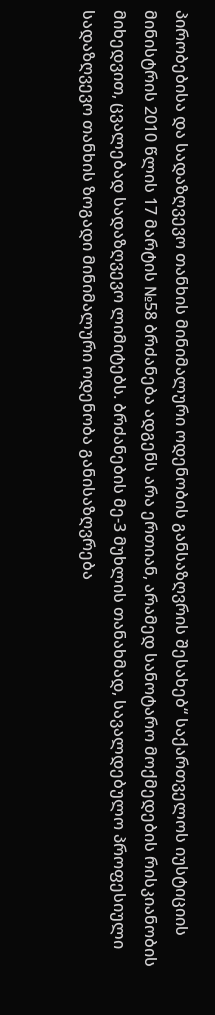პირობებისა და სადაზღვევო თანხის მინიმალური ოდენობის განსაზღვრის შესახებ“ საქართველოს იუსტიციის მინისტრის 2010 წლის 17 მარტის №58 ბრძანება ადგენს არა ერთიან, არამედ სანოტარო მოქმედების რისკიანობის მიხედვით, ცვალებად სადაზღვევო ლიმიტებს. ბრძანების მე-3 მუხლის თანახმად, სავალდებულო პროფესიული სადაზღვევო თანხის ზოგადი მინიმალური ოდენობა განისაზღვრება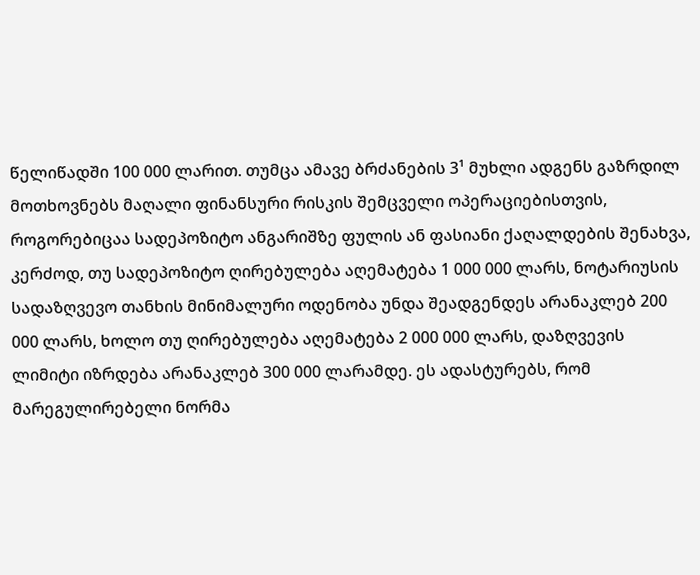წელიწადში 100 000 ლარით. თუმცა ამავე ბრძანების 3¹ მუხლი ადგენს გაზრდილ მოთხოვნებს მაღალი ფინანსური რისკის შემცველი ოპერაციებისთვის, როგორებიცაა სადეპოზიტო ანგარიშზე ფულის ან ფასიანი ქაღალდების შენახვა, კერძოდ, თუ სადეპოზიტო ღირებულება აღემატება 1 000 000 ლარს, ნოტარიუსის სადაზღვევო თანხის მინიმალური ოდენობა უნდა შეადგენდეს არანაკლებ 200 000 ლარს, ხოლო თუ ღირებულება აღემატება 2 000 000 ლარს, დაზღვევის ლიმიტი იზრდება არანაკლებ 300 000 ლარამდე. ეს ადასტურებს, რომ მარეგულირებელი ნორმა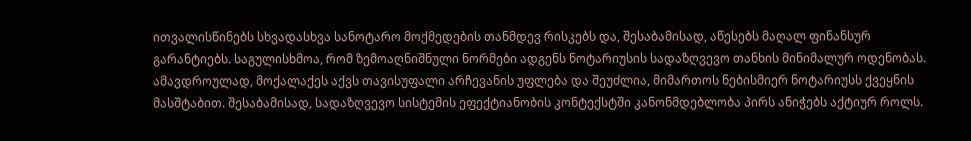ითვალისწინებს სხვადასხვა სანოტარო მოქმედების თანმდევ რისკებს და, შესაბამისად, აწესებს მაღალ ფინანსურ გარანტიებს. საგულისხმოა, რომ ზემოაღნიშნული ნორმები ადგენს ნოტარიუსის სადაზღვევო თანხის მინიმალურ ოდენობას. ამავდროულად, მოქალაქეს აქვს თავისუფალი არჩევანის უფლება და შეუძლია, მიმართოს ნებისმიერ ნოტარიუსს ქვეყნის მასშტაბით. შესაბამისად, სადაზღვევო სისტემის ეფექტიანობის კონტექსტში კანონმდებლობა პირს ანიჭებს აქტიურ როლს.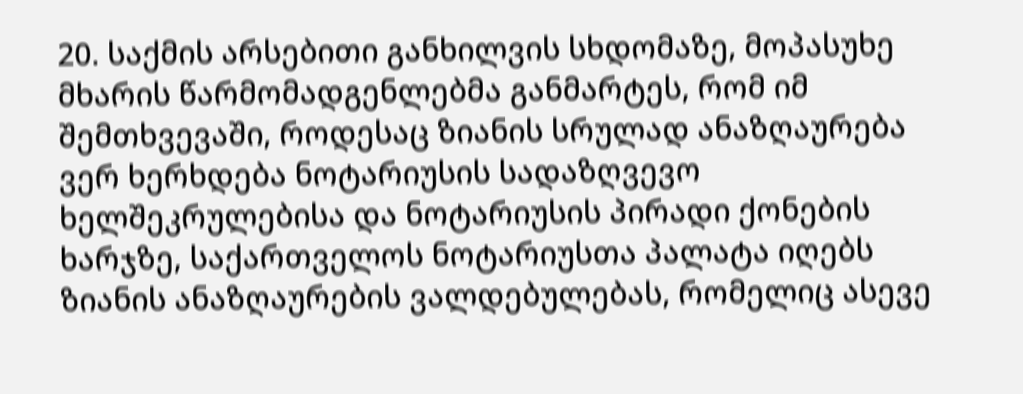20. საქმის არსებითი განხილვის სხდომაზე, მოპასუხე მხარის წარმომადგენლებმა განმარტეს, რომ იმ შემთხვევაში, როდესაც ზიანის სრულად ანაზღაურება ვერ ხერხდება ნოტარიუსის სადაზღვევო ხელშეკრულებისა და ნოტარიუსის პირადი ქონების ხარჯზე, საქართველოს ნოტარიუსთა პალატა იღებს ზიანის ანაზღაურების ვალდებულებას, რომელიც ასევე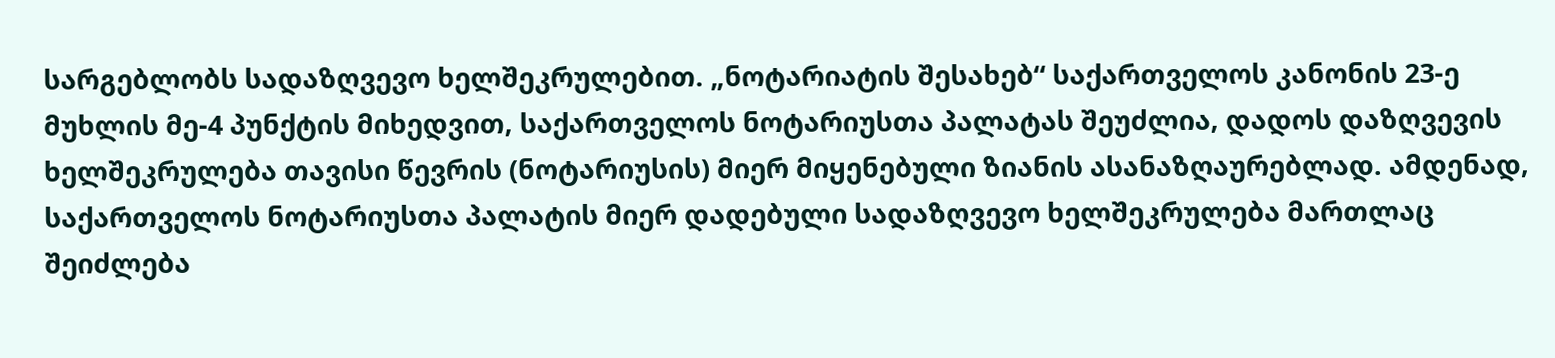სარგებლობს სადაზღვევო ხელშეკრულებით. „ნოტარიატის შესახებ“ საქართველოს კანონის 23-ე მუხლის მე-4 პუნქტის მიხედვით, საქართველოს ნოტარიუსთა პალატას შეუძლია, დადოს დაზღვევის ხელშეკრულება თავისი წევრის (ნოტარიუსის) მიერ მიყენებული ზიანის ასანაზღაურებლად. ამდენად, საქართველოს ნოტარიუსთა პალატის მიერ დადებული სადაზღვევო ხელშეკრულება მართლაც შეიძლება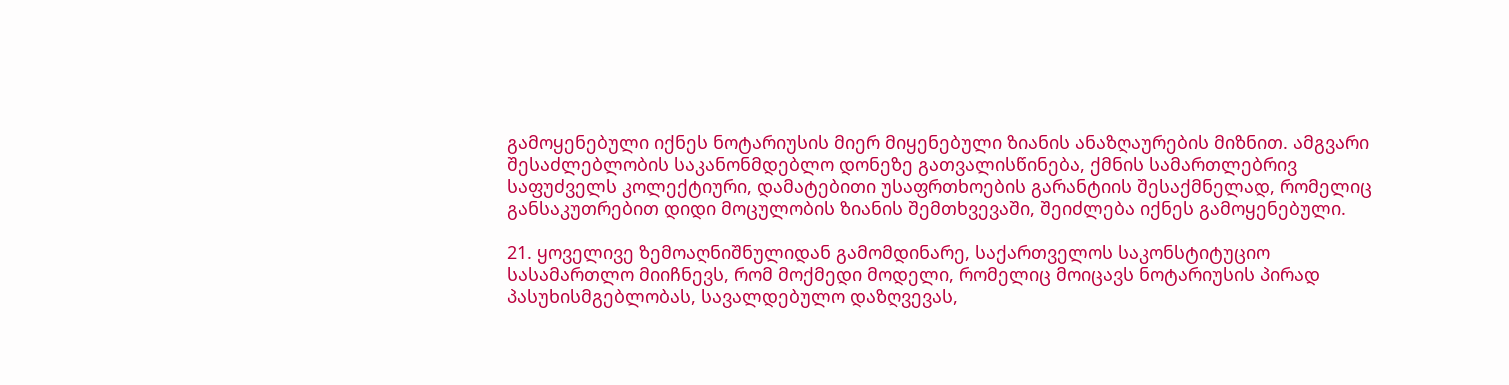გამოყენებული იქნეს ნოტარიუსის მიერ მიყენებული ზიანის ანაზღაურების მიზნით. ამგვარი შესაძლებლობის საკანონმდებლო დონეზე გათვალისწინება, ქმნის სამართლებრივ საფუძველს კოლექტიური, დამატებითი უსაფრთხოების გარანტიის შესაქმნელად, რომელიც განსაკუთრებით დიდი მოცულობის ზიანის შემთხვევაში, შეიძლება იქნეს გამოყენებული.

21. ყოველივე ზემოაღნიშნულიდან გამომდინარე, საქართველოს საკონსტიტუციო სასამართლო მიიჩნევს, რომ მოქმედი მოდელი, რომელიც მოიცავს ნოტარიუსის პირად პასუხისმგებლობას, სავალდებულო დაზღვევას,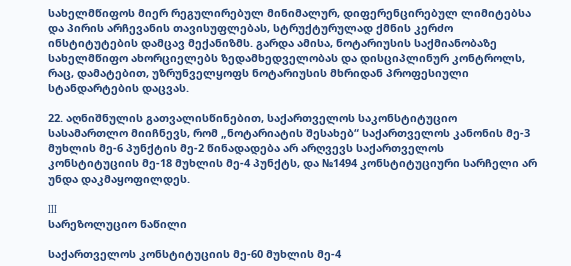სახელმწიფოს მიერ რეგულირებულ მინიმალურ, დიფერენცირებულ ლიმიტებსა და პირის არჩევანის თავისუფლებას, სტრუქტურულად ქმნის კერძო ინსტიტუტების დამცავ მექანიზმს. გარდა ამისა, ნოტარიუსის საქმიანობაზე სახელმწიფო ახორციელებს ზედამხედველობას და დისციპლინურ კონტროლს, რაც, დამატებით, უზრუნველყოფს ნოტარიუსის მხრიდან პროფესიული სტანდარტების დაცვას.

22. აღნიშნულის გათვალისწინებით, საქართველოს საკონსტიტუციო სასამართლო მიიჩნევს, რომ „ნოტარიატის შესახებ“ საქართველოს კანონის მე-3 მუხლის მე-6 პუნქტის მე-2 წინადადება არ არღვევს საქართველოს კონსტიტუციის მე-18 მუხლის მე-4 პუნქტს, და №1494 კონსტიტუციური სარჩელი არ უნდა დაკმაყოფილდეს.

III
სარეზოლუციო ნაწილი

საქართველოს კონსტიტუციის მე-60 მუხლის მე-4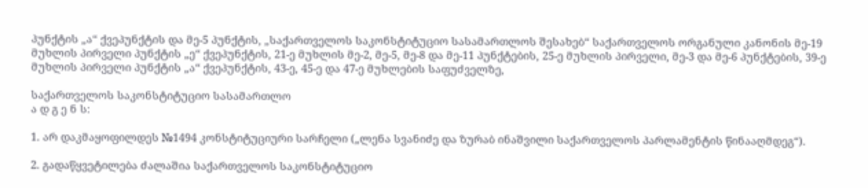პუნქტის „ა“ ქვეპუნქტის და მე-5 პუნქტის, „საქართველოს საკონსტიტუციო სასამართლოს შესახებ“ საქართველოს ორგანული კანონის მე-19 მუხლის პირველი პუნქტის „ე“ ქვეპუნქტის, 21-ე მუხლის მე-2, მე-5, მე-8 და მე-11 პუნქტების, 25-ე მუხლის პირველი, მე-3 და მე-6 პუნქტების, 39-ე მუხლის პირველი პუნქტის „ა“ ქვეპუნქტის, 43-ე, 45-ე და 47-ე მუხლების საფუძველზე,

საქართველოს საკონსტიტუციო სასამართლო
ა დ გ ე ნ ს:

1. არ დაკმაყოფილდეს №1494 კონსტიტუციური სარჩელი („ლენა სვანიძე და ზურაბ ინაშვილი საქართველოს პარლამენტის წინააღმდეგ“).

2. გადაწყვეტილება ძალაშია საქართველოს საკონსტიტუციო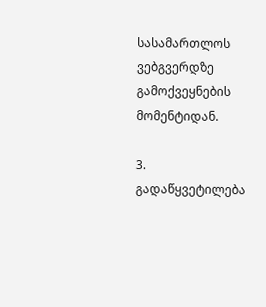სასამართლოს ვებგვერდზე გამოქვეყნების მომენტიდან.

3. გადაწყვეტილება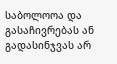საბოლოოა და გასაჩივრებას ან გადასინჯვას არ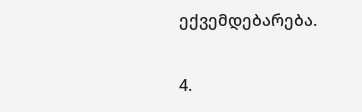ექვემდებარება.

4.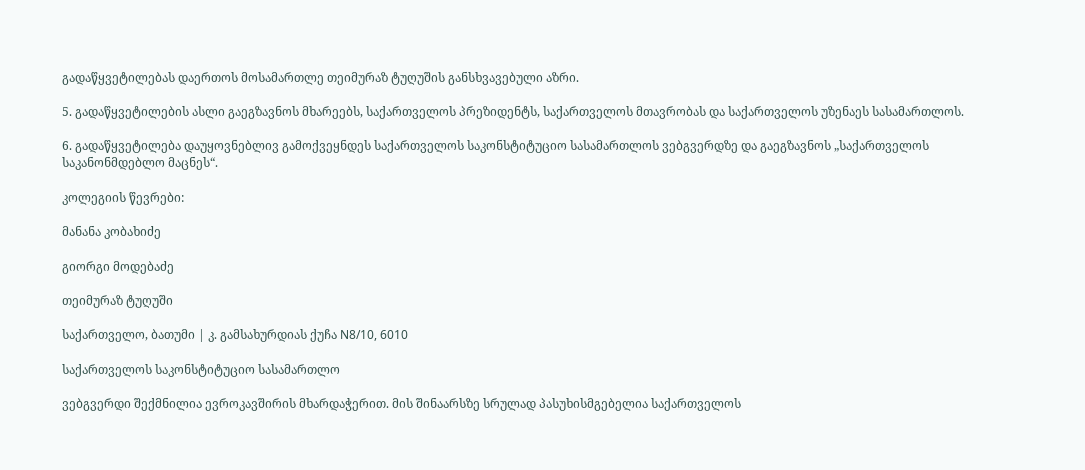გადაწყვეტილებას დაერთოს მოსამართლე თეიმურაზ ტუღუშის განსხვავებული აზრი.

5. გადაწყვეტილების ასლი გაეგზავნოს მხარეებს, საქართველოს პრეზიდენტს, საქართველოს მთავრობას და საქართველოს უზენაეს სასამართლოს.

6. გადაწყვეტილება დაუყოვნებლივ გამოქვეყნდეს საქართველოს საკონსტიტუციო სასამართლოს ვებგვერდზე და გაეგზავნოს „საქართველოს საკანონმდებლო მაცნეს“.

კოლეგიის წევრები:

მანანა კობახიძე

გიორგი მოდებაძე

თეიმურაზ ტუღუში

საქართველო, ბათუმი | კ. გამსახურდიას ქუჩა N8/10, 6010

საქართველოს საკონსტიტუციო სასამართლო

ვებგვერდი შექმნილია ევროკავშირის მხარდაჭერით. მის შინაარსზე სრულად პასუხისმგებელია საქართველოს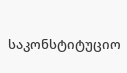საკონსტიტუციო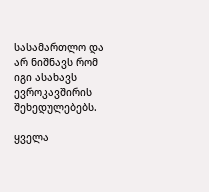სასამართლო და არ ნიშნავს რომ იგი ასახავს ევროკავშირის შეხედულებებს.

ყველა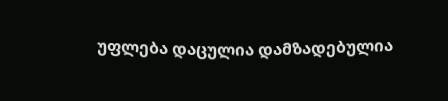უფლება დაცულია დამზადებულია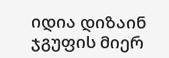იდია დიზაინ ჯგუფის მიერ